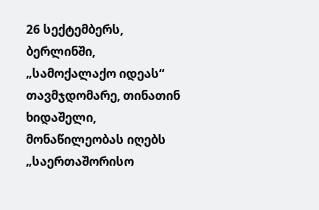26 სექტემბერს, ბერლინში, „სამოქალაქო იდეას“ თავმჯდომარე, თინათინ ხიდაშელი, მონაწილეობას იღებს „საერთაშორისო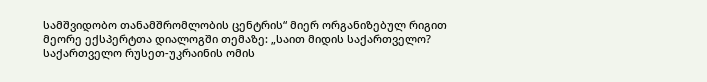სამშვიდობო თანამშრომლობის ცენტრის“ მიერ ორგანიზებულ რიგით მეორე ექსპერტთა დიალოგში თემაზე: „საით მიდის საქართველო? საქართველო რუსეთ-უკრაინის ომის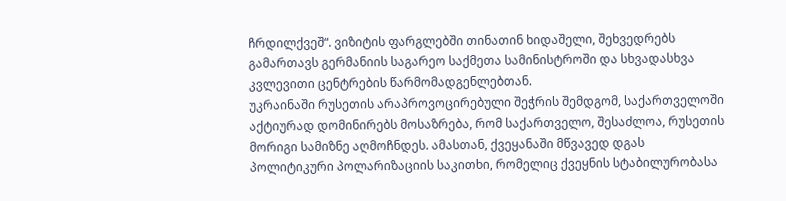ჩრდილქვეშ“. ვიზიტის ფარგლებში თინათინ ხიდაშელი, შეხვედრებს გამართავს გერმანიის საგარეო საქმეთა სამინისტროში და სხვადასხვა კვლევითი ცენტრების წარმომადგენლებთან.
უკრაინაში რუსეთის არაპროვოცირებული შეჭრის შემდგომ, საქართველოში აქტიურად დომინირებს მოსაზრება, რომ საქართველო, შესაძლოა, რუსეთის მორიგი სამიზნე აღმოჩნდეს. ამასთან, ქვეყანაში მწვავედ დგას პოლიტიკური პოლარიზაციის საკითხი, რომელიც ქვეყნის სტაბილურობასა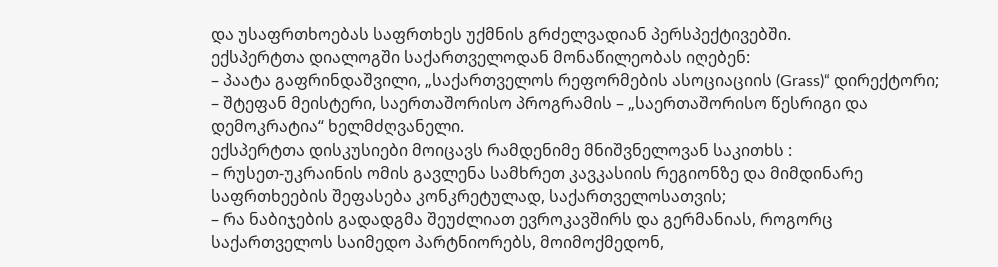და უსაფრთხოებას საფრთხეს უქმნის გრძელვადიან პერსპექტივებში.
ექსპერტთა დიალოგში საქართველოდან მონაწილეობას იღებენ:
– პაატა გაფრინდაშვილი, „საქართველოს რეფორმების ასოციაციის (Grass)“ დირექტორი;
– შტეფან მეისტერი, საერთაშორისო პროგრამის – „საერთაშორისო წესრიგი და დემოკრატია“ ხელმძღვანელი.
ექსპერტთა დისკუსიები მოიცავს რამდენიმე მნიშვნელოვან საკითხს :
– რუსეთ-უკრაინის ომის გავლენა სამხრეთ კავკასიის რეგიონზე და მიმდინარე საფრთხეების შეფასება კონკრეტულად, საქართველოსათვის;
– რა ნაბიჯების გადადგმა შეუძლიათ ევროკავშირს და გერმანიას, როგორც საქართველოს საიმედო პარტნიორებს, მოიმოქმედონ,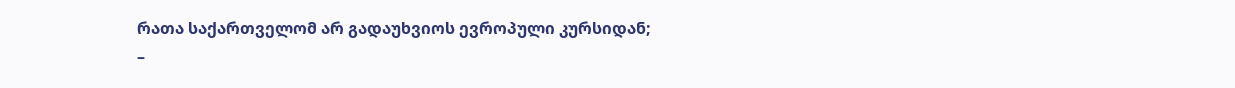რათა საქართველომ არ გადაუხვიოს ევროპული კურსიდან;
–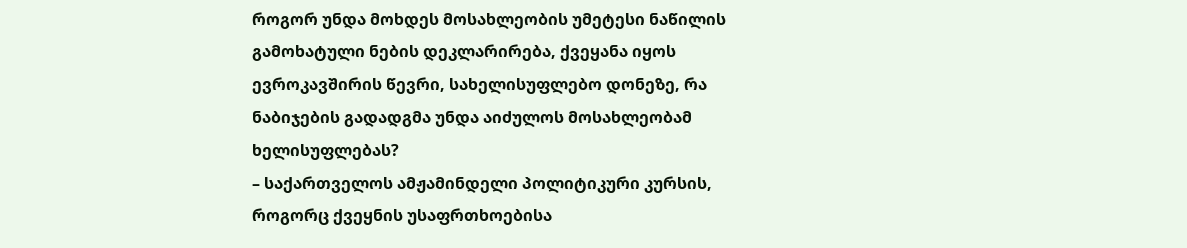როგორ უნდა მოხდეს მოსახლეობის უმეტესი ნაწილის გამოხატული ნების დეკლარირება, ქვეყანა იყოს ევროკავშირის წევრი, სახელისუფლებო დონეზე, რა ნაბიჯების გადადგმა უნდა აიძულოს მოსახლეობამ ხელისუფლებას?
– საქართველოს ამჟამინდელი პოლიტიკური კურსის, როგორც ქვეყნის უსაფრთხოებისა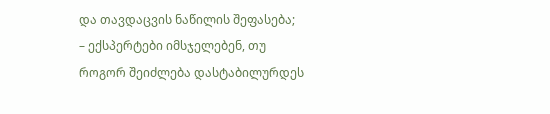და თავდაცვის ნაწილის შეფასება;
– ექსპერტები იმსჯელებენ, თუ როგორ შეიძლება დასტაბილურდეს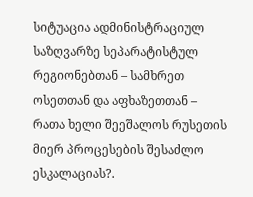სიტუაცია ადმინისტრაციულ საზღვარზე სეპარატისტულ რეგიონებთან – სამხრეთ ოსეთთან და აფხაზეთთან – რათა ხელი შეეშალოს რუსეთის მიერ პროცესების შესაძლო ესკალაციას?.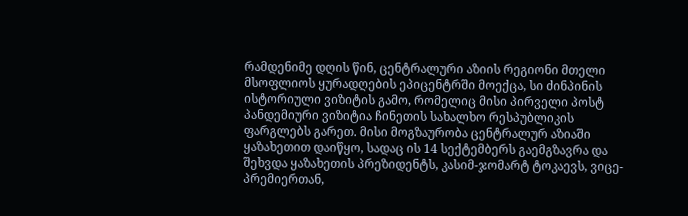რამდენიმე დღის წინ, ცენტრალური აზიის რეგიონი მთელი მსოფლიოს ყურადღების ეპიცენტრში მოექცა, სი ძინპინის ისტორიული ვიზიტის გამო, რომელიც მისი პირველი პოსტ პანდემიური ვიზიტია ჩინეთის სახალხო რესპუბლიკის ფარგლებს გარეთ. მისი მოგზაურობა ცენტრალურ აზიაში ყაზახეთით დაიწყო, სადაც ის 14 სექტემბერს გაემგზავრა და შეხვდა ყაზახეთის პრეზიდენტს, კასიმ-ჯომარტ ტოკაევს, ვიცე-პრემიერთან,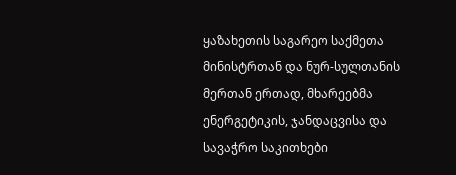ყაზახეთის საგარეო საქმეთა მინისტრთან და ნურ-სულთანის მერთან ერთად, მხარეებმა ენერგეტიკის, ჯანდაცვისა და სავაჭრო საკითხები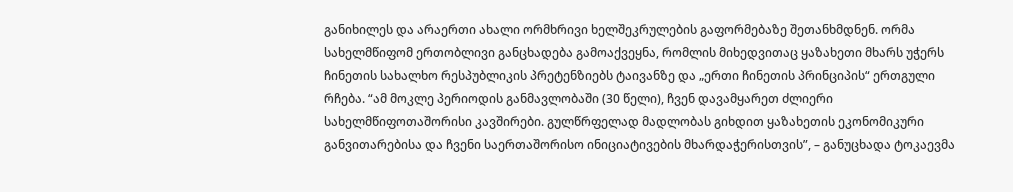განიხილეს და არაერთი ახალი ორმხრივი ხელშეკრულების გაფორმებაზე შეთანხმდნენ. ორმა სახელმწიფომ ერთობლივი განცხადება გამოაქვეყნა, რომლის მიხედვითაც ყაზახეთი მხარს უჭერს ჩინეთის სახალხო რესპუბლიკის პრეტენზიებს ტაივანზე და „ერთი ჩინეთის პრინციპის“ ერთგული რჩება. “ამ მოკლე პერიოდის განმავლობაში (30 წელი), ჩვენ დავამყარეთ ძლიერი სახელმწიფოთაშორისი კავშირები. გულწრფელად მადლობას გიხდით ყაზახეთის ეკონომიკური განვითარებისა და ჩვენი საერთაშორისო ინიციატივების მხარდაჭერისთვის”, – განუცხადა ტოკაევმა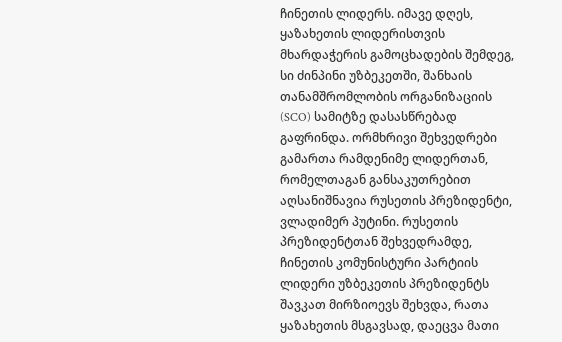ჩინეთის ლიდერს. იმავე დღეს, ყაზახეთის ლიდერისთვის მხარდაჭერის გამოცხადების შემდეგ, სი ძინპინი უზბეკეთში, შანხაის თანამშრომლობის ორგანიზაციის (SCO) სამიტზე დასასწრებად გაფრინდა. ორმხრივი შეხვედრები გამართა რამდენიმე ლიდერთან, რომელთაგან განსაკუთრებით აღსანიშნავია რუსეთის პრეზიდენტი, ვლადიმერ პუტინი. რუსეთის პრეზიდენტთან შეხვედრამდე, ჩინეთის კომუნისტური პარტიის ლიდერი უზბეკეთის პრეზიდენტს შავკათ მირზიოევს შეხვდა, რათა ყაზახეთის მსგავსად, დაეცვა მათი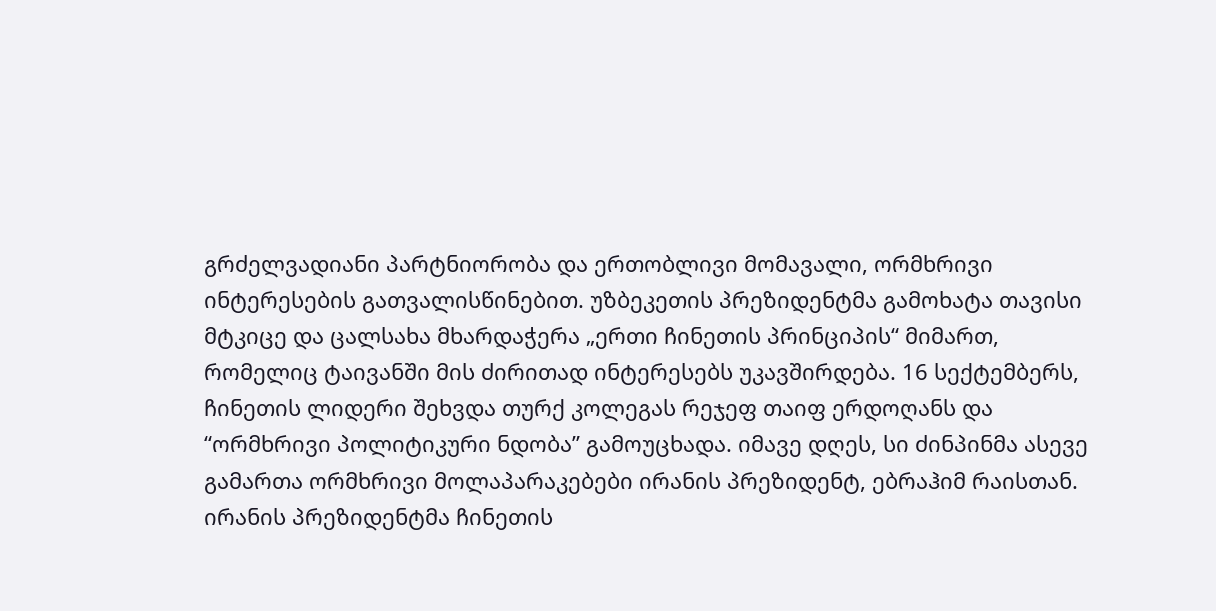გრძელვადიანი პარტნიორობა და ერთობლივი მომავალი, ორმხრივი ინტერესების გათვალისწინებით. უზბეკეთის პრეზიდენტმა გამოხატა თავისი მტკიცე და ცალსახა მხარდაჭერა „ერთი ჩინეთის პრინციპის“ მიმართ, რომელიც ტაივანში მის ძირითად ინტერესებს უკავშირდება. 16 სექტემბერს, ჩინეთის ლიდერი შეხვდა თურქ კოლეგას რეჯეფ თაიფ ერდოღანს და “ორმხრივი პოლიტიკური ნდობა” გამოუცხადა. იმავე დღეს, სი ძინპინმა ასევე გამართა ორმხრივი მოლაპარაკებები ირანის პრეზიდენტ, ებრაჰიმ რაისთან. ირანის პრეზიდენტმა ჩინეთის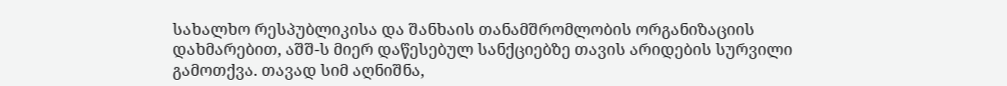სახალხო რესპუბლიკისა და შანხაის თანამშრომლობის ორგანიზაციის დახმარებით, აშშ-ს მიერ დაწესებულ სანქციებზე თავის არიდების სურვილი გამოთქვა. თავად სიმ აღნიშნა,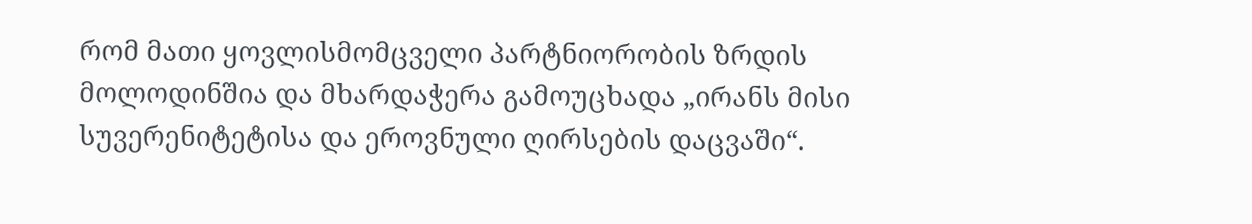რომ მათი ყოვლისმომცველი პარტნიორობის ზრდის მოლოდინშია და მხარდაჭერა გამოუცხადა „ირანს მისი სუვერენიტეტისა და ეროვნული ღირსების დაცვაში“.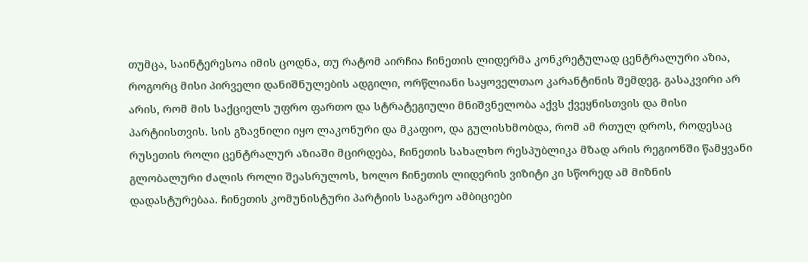თუმცა, საინტერესოა იმის ცოდნა, თუ რატომ აირჩია ჩინეთის ლიდერმა კონკრეტულად ცენტრალური აზია, როგორც მისი პირველი დანიშნულების ადგილი, ორწლიანი საყოველთაო კარანტინის შემდეგ. გასაკვირი არ არის, რომ მის საქციელს უფრო ფართო და სტრატეგიული მნიშვნელობა აქვს ქვეყნისთვის და მისი პარტიისთვის. სის გზავნილი იყო ლაკონური და მკაფიო, და გულისხმობდა, რომ ამ რთულ დროს, როდესაც რუსეთის როლი ცენტრალურ აზიაში მცირდება, ჩინეთის სახალხო რესპუბლიკა მზად არის რეგიონში წამყვანი გლობალური ძალის როლი შეასრულოს, ხოლო ჩინეთის ლიდერის ვიზიტი კი სწორედ ამ მიზნის დადასტურებაა. ჩინეთის კომუნისტური პარტიის საგარეო ამბიციები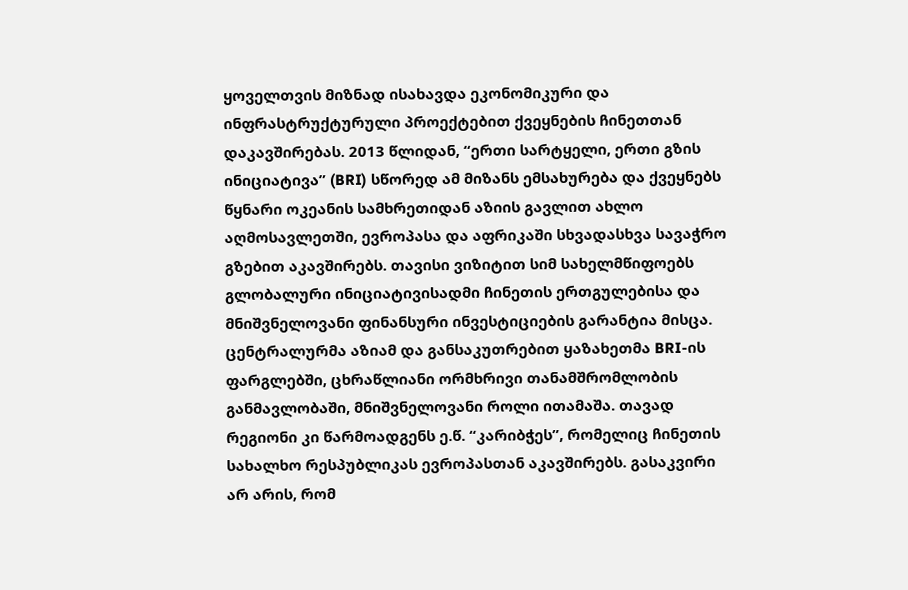ყოველთვის მიზნად ისახავდა ეკონომიკური და ინფრასტრუქტურული პროექტებით ქვეყნების ჩინეთთან დაკავშირებას. 2013 წლიდან, “ერთი სარტყელი, ერთი გზის ინიციატივა” (BRI) სწორედ ამ მიზანს ემსახურება და ქვეყნებს წყნარი ოკეანის სამხრეთიდან აზიის გავლით ახლო აღმოსავლეთში, ევროპასა და აფრიკაში სხვადასხვა სავაჭრო გზებით აკავშირებს. თავისი ვიზიტით სიმ სახელმწიფოებს გლობალური ინიციატივისადმი ჩინეთის ერთგულებისა და მნიშვნელოვანი ფინანსური ინვესტიციების გარანტია მისცა. ცენტრალურმა აზიამ და განსაკუთრებით ყაზახეთმა BRI-ის ფარგლებში, ცხრაწლიანი ორმხრივი თანამშრომლობის განმავლობაში, მნიშვნელოვანი როლი ითამაშა. თავად რეგიონი კი წარმოადგენს ე.წ. “კარიბჭეს”, რომელიც ჩინეთის სახალხო რესპუბლიკას ევროპასთან აკავშირებს. გასაკვირი არ არის, რომ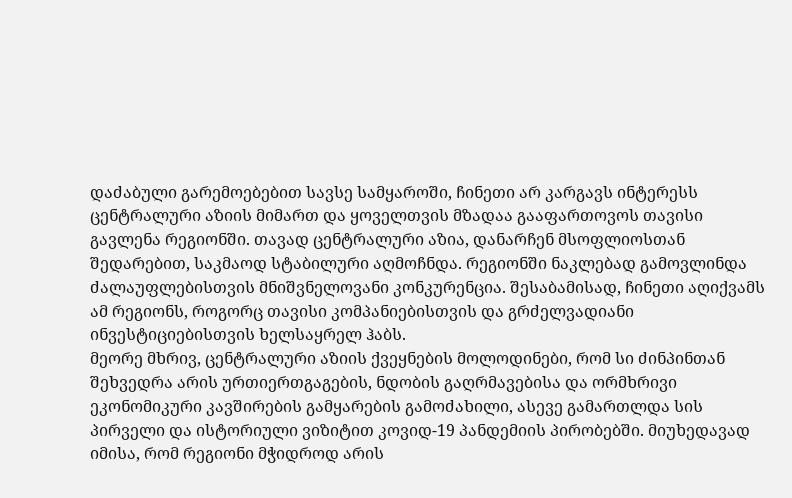დაძაბული გარემოებებით სავსე სამყაროში, ჩინეთი არ კარგავს ინტერესს ცენტრალური აზიის მიმართ და ყოველთვის მზადაა გააფართოვოს თავისი გავლენა რეგიონში. თავად ცენტრალური აზია, დანარჩენ მსოფლიოსთან შედარებით, საკმაოდ სტაბილური აღმოჩნდა. რეგიონში ნაკლებად გამოვლინდა ძალაუფლებისთვის მნიშვნელოვანი კონკურენცია. შესაბამისად, ჩინეთი აღიქვამს ამ რეგიონს, როგორც თავისი კომპანიებისთვის და გრძელვადიანი ინვესტიციებისთვის ხელსაყრელ ჰაბს.
მეორე მხრივ, ცენტრალური აზიის ქვეყნების მოლოდინები, რომ სი ძინპინთან შეხვედრა არის ურთიერთგაგების, ნდობის გაღრმავებისა და ორმხრივი ეკონომიკური კავშირების გამყარების გამოძახილი, ასევე გამართლდა სის პირველი და ისტორიული ვიზიტით კოვიდ-19 პანდემიის პირობებში. მიუხედავად იმისა, რომ რეგიონი მჭიდროდ არის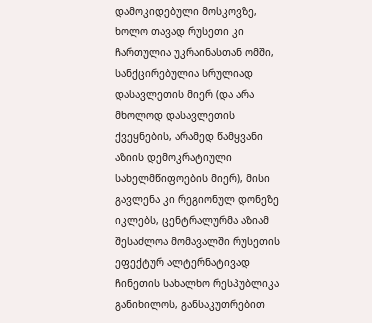დამოკიდებული მოსკოვზე, ხოლო თავად რუსეთი კი ჩართულია უკრაინასთან ომში, სანქცირებულია სრულიად დასავლეთის მიერ (და არა მხოლოდ დასავლეთის ქვეყნების, არამედ წამყვანი აზიის დემოკრატიული სახელმწიფოების მიერ), მისი გავლენა კი რეგიონულ დონეზე იკლებს, ცენტრალურმა აზიამ შესაძლოა მომავალში რუსეთის ეფექტურ ალტერნატივად ჩინეთის სახალხო რესპუბლიკა განიხილოს, განსაკუთრებით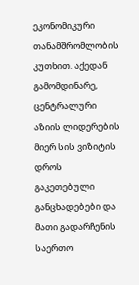ეკონომიკური თანამშრომლობის კუთხით. აქედან გამომდინარე, ცენტრალური აზიის ლიდერების მიერ სის ვიზიტის დროს გაკეთებული განცხადებები და მათი გადარჩენის საერთო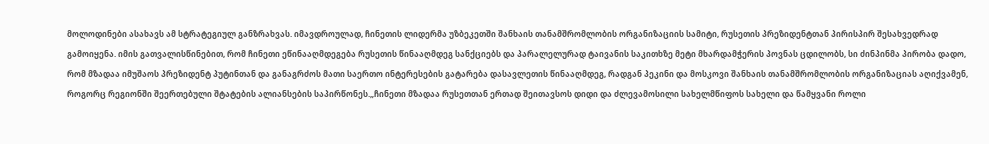მოლოდინები ასახავს ამ სტრატეგიულ განზრახვას. იმავდროულად, ჩინეთის ლიდერმა უზბეკეთში შანხაის თანამშრომლობის ორგანიზაციის სამიტი, რუსეთის პრეზიდენტთან პირისპირ შესახვედრად გამოიყენა. იმის გათვალისწინებით, რომ ჩინეთი ეწინააღმდეგება რუსეთის წინააღმდეგ სანქციებს და პარალელურად ტაივანის საკითხზე მეტი მხარდამჭერის პოვნას ცდილობს, სი ძინპინმა პირობა დადო, რომ მზადაა იმუშაოს პრეზიდენტ პუტინთან და განაგრძოს მათი საერთო ინტერესების გატარება დასავლეთის წინააღმდეგ, რადგან პეკინი და მოსკოვი შანხაის თანამშრომლობის ორგანიზაციას აღიქვამენ, როგორც რეგიონში შეერთებული შტატების ალიანსების საპირწონეს.„ჩინეთი მზადაა რუსეთთან ერთად შეითავსოს დიდი და ძლევამოსილი სახელმწიფოს სახელი და წამყვანი როლი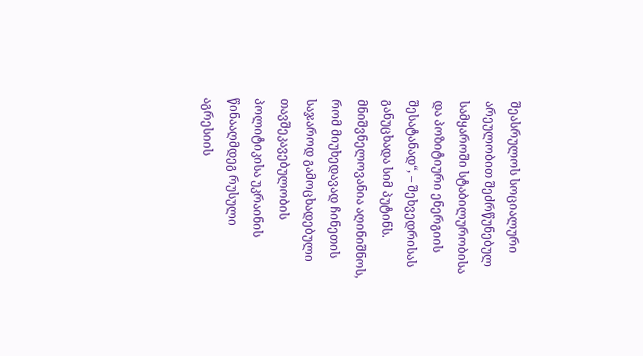შეასრულოს სოციალური არეულობით შეძრწუნებულ სამყაროში სტაბილურობისა და პოზიტიური ენერგიის შესატანად“, – შეხვედრისას განუცხადა სიმ პუტინს. მნიშვნელოვანია აღინიშნოს, რომ მიუხედავად ჩინეთის საჯაროდ გამოცხადებული თავშეკავებულობის პოლიტიკისა უკრაინის წინააღმდეგ რუსული აგრესიის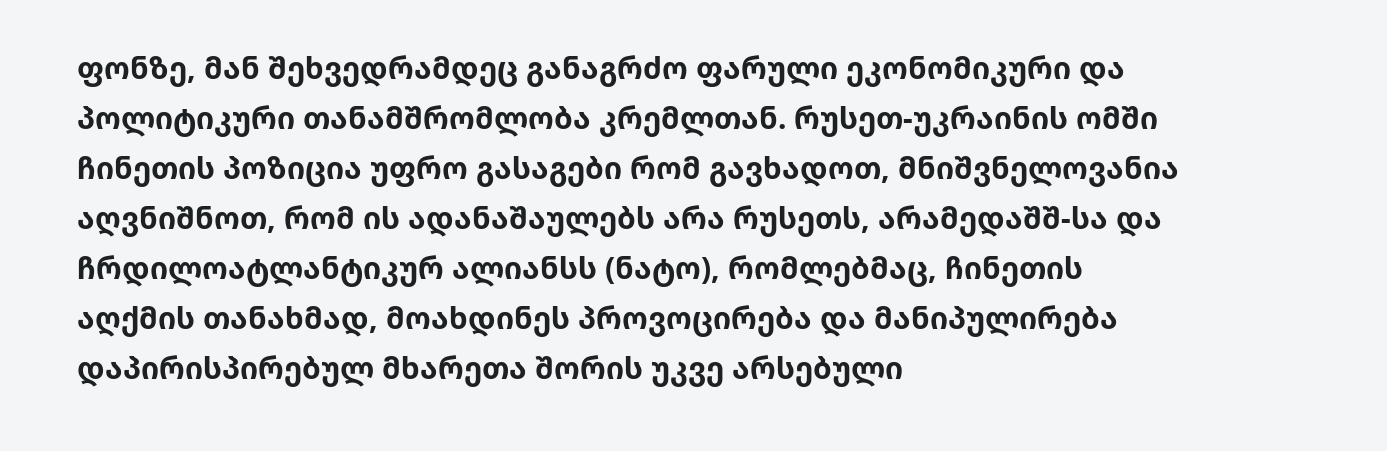ფონზე, მან შეხვედრამდეც განაგრძო ფარული ეკონომიკური და პოლიტიკური თანამშრომლობა კრემლთან. რუსეთ-უკრაინის ომში ჩინეთის პოზიცია უფრო გასაგები რომ გავხადოთ, მნიშვნელოვანია აღვნიშნოთ, რომ ის ადანაშაულებს არა რუსეთს, არამედაშშ-სა და ჩრდილოატლანტიკურ ალიანსს (ნატო), რომლებმაც, ჩინეთის აღქმის თანახმად, მოახდინეს პროვოცირება და მანიპულირება დაპირისპირებულ მხარეთა შორის უკვე არსებული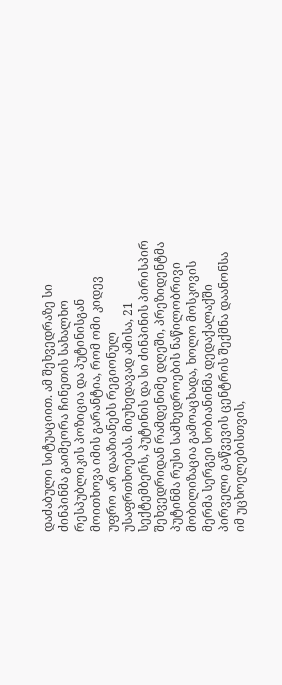დაძაბული სიტუაციით. ამ შეხვედრაზე სი ძინპინმა გაიმეორა ჩინეთის სახალხო რესპუბლიკის პოზიცია და პუტინისგან მოითხოვა იმის გარანტია, რომ ომი კიდევ უფრო არ დააზიანებს რეგიონულ უსაფრთხოებას. მიუხედავად ამისა, 21 სექტემბერს, პუტინის და სი ძინპინის პირისპირ შეხვედრიდან რამდენიმე დღეში, პრეზიდენტმა პუტინმა რუსი სამხედროების ნაწილობრივი მობილიზაცია გამოაცხადა, ხოლო მოსკოვის მერმა სერგეი სობიანინმა დედაქალაქში პირველი გაწვევის ცენტრის შექმნა დაანონსა იმ უცხოელებისთვის,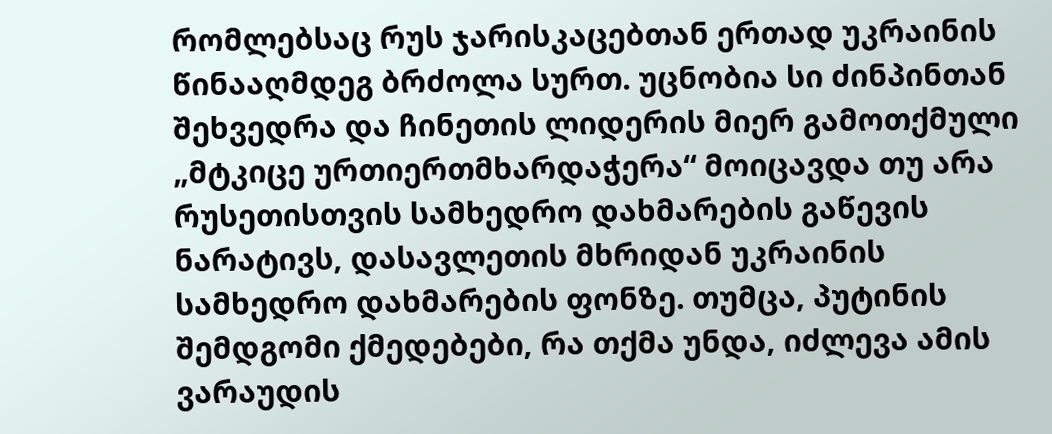რომლებსაც რუს ჯარისკაცებთან ერთად უკრაინის წინააღმდეგ ბრძოლა სურთ. უცნობია სი ძინპინთან შეხვედრა და ჩინეთის ლიდერის მიერ გამოთქმული „მტკიცე ურთიერთმხარდაჭერა“ მოიცავდა თუ არა რუსეთისთვის სამხედრო დახმარების გაწევის ნარატივს, დასავლეთის მხრიდან უკრაინის სამხედრო დახმარების ფონზე. თუმცა, პუტინის შემდგომი ქმედებები, რა თქმა უნდა, იძლევა ამის ვარაუდის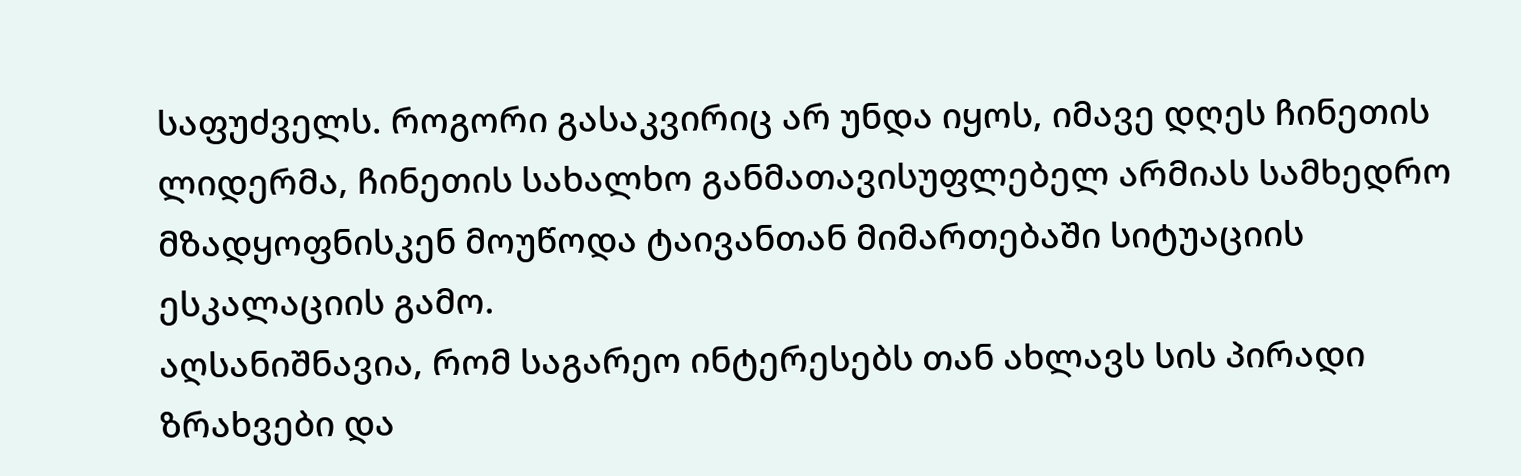საფუძველს. როგორი გასაკვირიც არ უნდა იყოს, იმავე დღეს ჩინეთის ლიდერმა, ჩინეთის სახალხო განმათავისუფლებელ არმიას სამხედრო მზადყოფნისკენ მოუწოდა ტაივანთან მიმართებაში სიტუაციის ესკალაციის გამო.
აღსანიშნავია, რომ საგარეო ინტერესებს თან ახლავს სის პირადი ზრახვები და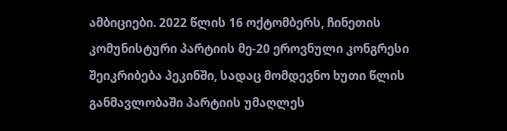ამბიციები. 2022 წლის 16 ოქტომბერს, ჩინეთის კომუნისტური პარტიის მე-20 ეროვნული კონგრესი შეიკრიბება პეკინში, სადაც მომდევნო ხუთი წლის განმავლობაში პარტიის უმაღლეს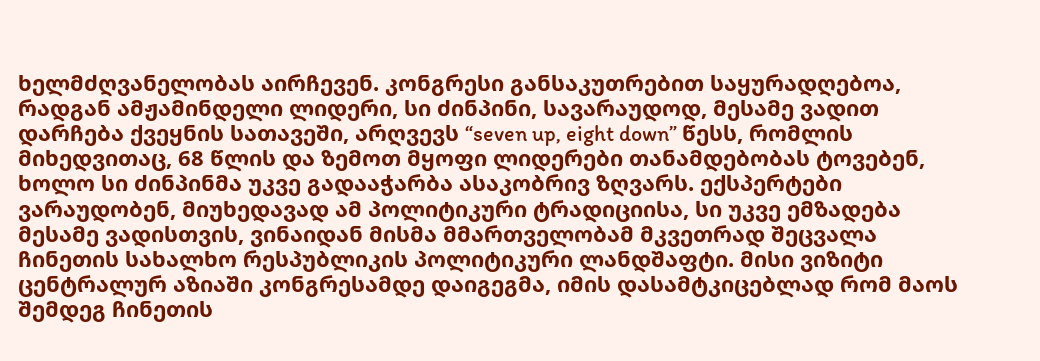ხელმძღვანელობას აირჩევენ. კონგრესი განსაკუთრებით საყურადღებოა, რადგან ამჟამინდელი ლიდერი, სი ძინპინი, სავარაუდოდ, მესამე ვადით დარჩება ქვეყნის სათავეში, არღვევს “seven up, eight down” წესს, რომლის მიხედვითაც, 68 წლის და ზემოთ მყოფი ლიდერები თანამდებობას ტოვებენ, ხოლო სი ძინპინმა უკვე გადააჭარბა ასაკობრივ ზღვარს. ექსპერტები ვარაუდობენ, მიუხედავად ამ პოლიტიკური ტრადიციისა, სი უკვე ემზადება მესამე ვადისთვის, ვინაიდან მისმა მმართველობამ მკვეთრად შეცვალა ჩინეთის სახალხო რესპუბლიკის პოლიტიკური ლანდშაფტი. მისი ვიზიტი ცენტრალურ აზიაში კონგრესამდე დაიგეგმა, იმის დასამტკიცებლად რომ მაოს შემდეგ ჩინეთის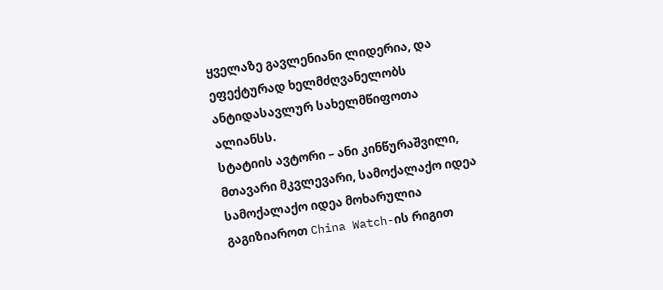ყველაზე გავლენიანი ლიდერია, და ეფექტურად ხელმძღვანელობს ანტიდასავლურ სახელმწიფოთა ალიანსს.
სტატიის ავტორი – ანი კინწურაშვილი, მთავარი მკვლევარი, სამოქალაქო იდეა
სამოქალაქო იდეა მოხარულია გაგიზიაროთ China Watch-ის რიგით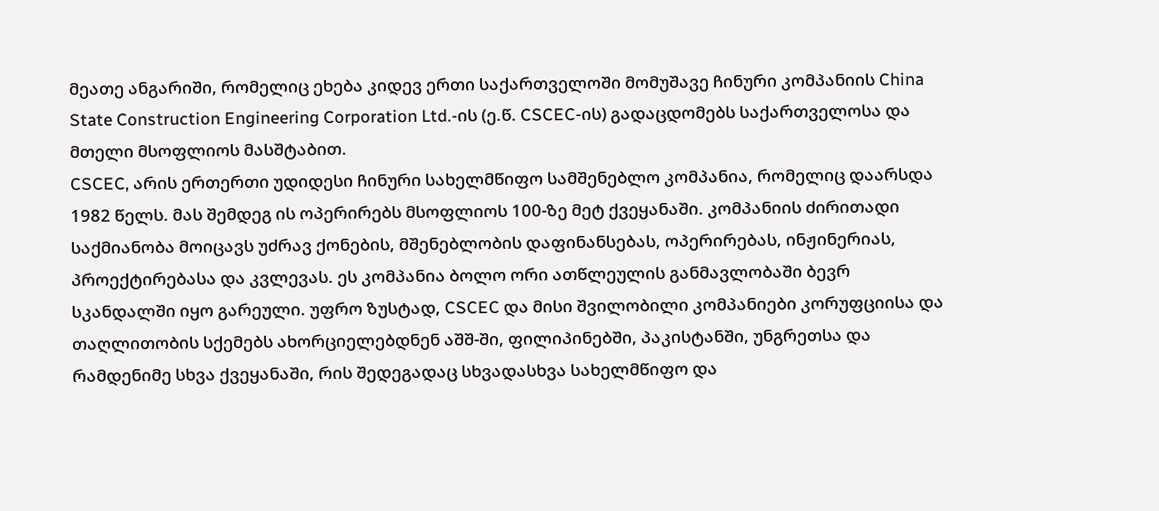მეათე ანგარიში, რომელიც ეხება კიდევ ერთი საქართველოში მომუშავე ჩინური კომპანიის China State Construction Engineering Corporation Ltd.-ის (ე.წ. CSCEC-ის) გადაცდომებს საქართველოსა და მთელი მსოფლიოს მასშტაბით.
CSCEC, არის ერთერთი უდიდესი ჩინური სახელმწიფო სამშენებლო კომპანია, რომელიც დაარსდა 1982 წელს. მას შემდეგ ის ოპერირებს მსოფლიოს 100-ზე მეტ ქვეყანაში. კომპანიის ძირითადი საქმიანობა მოიცავს უძრავ ქონების, მშენებლობის დაფინანსებას, ოპერირებას, ინჟინერიას, პროექტირებასა და კვლევას. ეს კომპანია ბოლო ორი ათწლეულის განმავლობაში ბევრ სკანდალში იყო გარეული. უფრო ზუსტად, CSCEC და მისი შვილობილი კომპანიები კორუფციისა და თაღლითობის სქემებს ახორციელებდნენ აშშ-ში, ფილიპინებში, პაკისტანში, უნგრეთსა და რამდენიმე სხვა ქვეყანაში, რის შედეგადაც სხვადასხვა სახელმწიფო და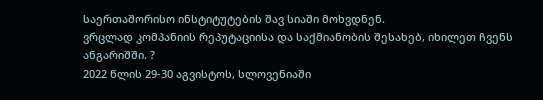საერთაშორისო ინსტიტუტების შავ სიაში მოხვდნენ.
ვრცლად კომპანიის რეპუტაციისა და საქმიანობის შესახებ, იხილეთ ჩვენს ანგარიშში. ?
2022 წლის 29-30 აგვისტოს, სლოვენიაში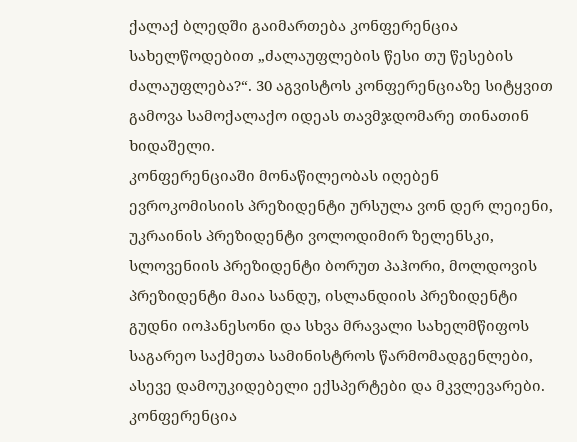ქალაქ ბლედში გაიმართება კონფერენცია სახელწოდებით „ძალაუფლების წესი თუ წესების ძალაუფლება?“. 30 აგვისტოს კონფერენციაზე სიტყვით გამოვა სამოქალაქო იდეას თავმჯდომარე თინათინ ხიდაშელი.
კონფერენციაში მონაწილეობას იღებენ ევროკომისიის პრეზიდენტი ურსულა ვონ დერ ლეიენი, უკრაინის პრეზიდენტი ვოლოდიმირ ზელენსკი, სლოვენიის პრეზიდენტი ბორუთ პაჰორი, მოლდოვის პრეზიდენტი მაია სანდუ, ისლანდიის პრეზიდენტი გუდნი იოჰანესონი და სხვა მრავალი სახელმწიფოს საგარეო საქმეთა სამინისტროს წარმომადგენლები, ასევე დამოუკიდებელი ექსპერტები და მკვლევარები.
კონფერენცია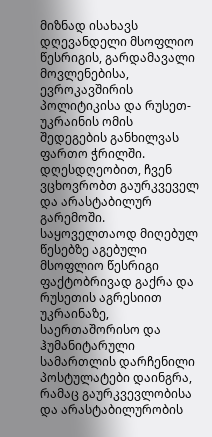მიზნად ისახავს დღევანდელი მსოფლიო წესრიგის, გარდამავალი მოვლენებისა, ევროკავშირის პოლიტიკისა და რუსეთ-უკრაინის ომის შედეგების განხილვას ფართო ჭრილში.
დღესდღეობით, ჩვენ ვცხოვრობთ გაურკვეველ და არასტაბილურ გარემოში. საყოველთაოდ მიღებულ წესებზე აგებული მსოფლიო წესრიგი ფაქტობრივად გაქრა და რუსეთის აგრესიით უკრაინაზე, საერთაშორისო და ჰუმანიტარული სამართლის დარჩენილი პოსტულატები დაინგრა, რამაც გაურკვევლობისა და არასტაბილურობის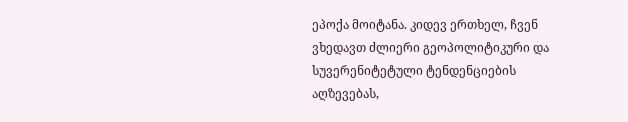ეპოქა მოიტანა. კიდევ ერთხელ, ჩვენ ვხედავთ ძლიერი გეოპოლიტიკური და სუვერენიტეტული ტენდენციების აღზევებას,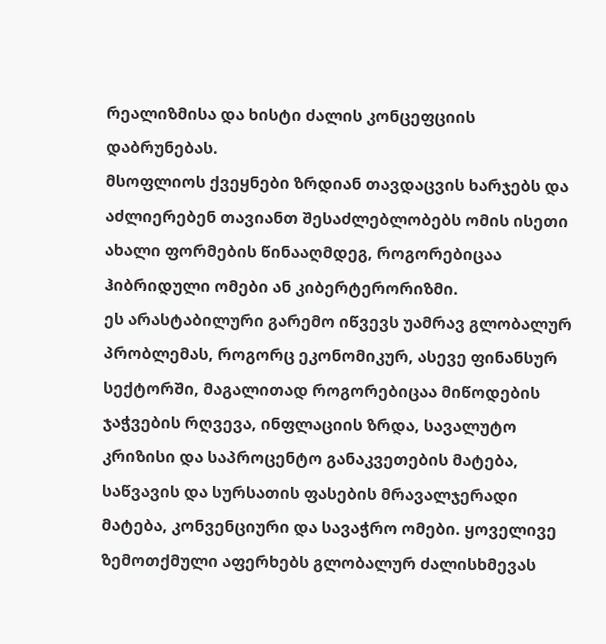რეალიზმისა და ხისტი ძალის კონცეფციის დაბრუნებას.
მსოფლიოს ქვეყნები ზრდიან თავდაცვის ხარჯებს და აძლიერებენ თავიანთ შესაძლებლობებს ომის ისეთი ახალი ფორმების წინააღმდეგ, როგორებიცაა ჰიბრიდული ომები ან კიბერტერორიზმი.
ეს არასტაბილური გარემო იწვევს უამრავ გლობალურ პრობლემას, როგორც ეკონომიკურ, ასევე ფინანსურ სექტორში, მაგალითად როგორებიცაა მიწოდების ჯაჭვების რღვევა, ინფლაციის ზრდა, სავალუტო კრიზისი და საპროცენტო განაკვეთების მატება, საწვავის და სურსათის ფასების მრავალჯერადი მატება, კონვენციური და სავაჭრო ომები. ყოველივე ზემოთქმული აფერხებს გლობალურ ძალისხმევას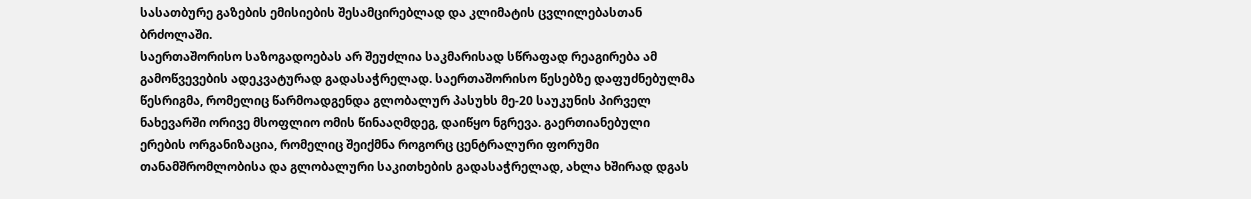სასათბურე გაზების ემისიების შესამცირებლად და კლიმატის ცვლილებასთან ბრძოლაში.
საერთაშორისო საზოგადოებას არ შეუძლია საკმარისად სწრაფად რეაგირება ამ გამოწვევების ადეკვატურად გადასაჭრელად. საერთაშორისო წესებზე დაფუძნებულმა წესრიგმა, რომელიც წარმოადგენდა გლობალურ პასუხს მე-20 საუკუნის პირველ ნახევარში ორივე მსოფლიო ომის წინააღმდეგ, დაიწყო ნგრევა. გაერთიანებული ერების ორგანიზაცია, რომელიც შეიქმნა როგორც ცენტრალური ფორუმი თანამშრომლობისა და გლობალური საკითხების გადასაჭრელად, ახლა ხშირად დგას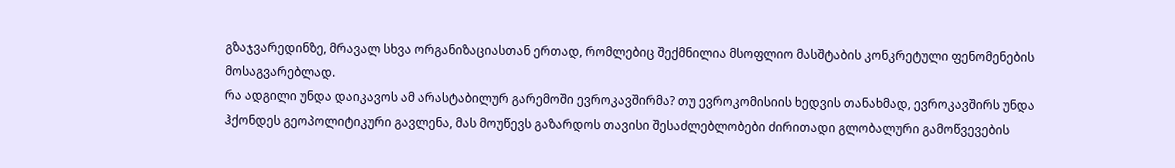გზაჯვარედინზე, მრავალ სხვა ორგანიზაციასთან ერთად, რომლებიც შექმნილია მსოფლიო მასშტაბის კონკრეტული ფენომენების მოსაგვარებლად.
რა ადგილი უნდა დაიკავოს ამ არასტაბილურ გარემოში ევროკავშირმა? თუ ევროკომისიის ხედვის თანახმად, ევროკავშირს უნდა ჰქონდეს გეოპოლიტიკური გავლენა, მას მოუწევს გაზარდოს თავისი შესაძლებლობები ძირითადი გლობალური გამოწვევების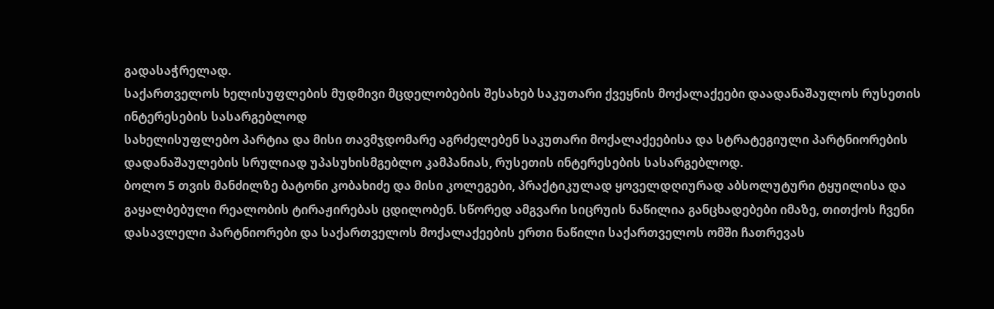გადასაჭრელად.
საქართველოს ხელისუფლების მუდმივი მცდელობების შესახებ საკუთარი ქვეყნის მოქალაქეები დაადანაშაულოს რუსეთის ინტერესების სასარგებლოდ
სახელისუფლებო პარტია და მისი თავმჯდომარე აგრძელებენ საკუთარი მოქალაქეებისა და სტრატეგიული პარტნიორების დადანაშაულების სრულიად უპასუხისმგებლო კამპანიას, რუსეთის ინტერესების სასარგებლოდ.
ბოლო 5 თვის მანძილზე ბატონი კობახიძე და მისი კოლეგები, პრაქტიკულად ყოველდღიურად აბსოლუტური ტყუილისა და გაყალბებული რეალობის ტირაჟირებას ცდილობენ. სწორედ ამგვარი სიცრუის ნაწილია განცხადებები იმაზე, თითქოს ჩვენი დასავლელი პარტნიორები და საქართველოს მოქალაქეების ერთი ნაწილი საქართველოს ომში ჩათრევას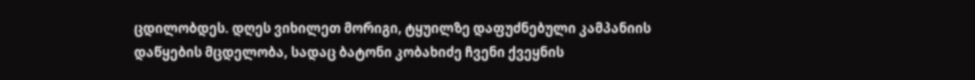ცდილობდეს. დღეს ვიხილეთ მორიგი, ტყუილზე დაფუძნებული კამპანიის დაწყების მცდელობა, სადაც ბატონი კობახიძე ჩვენი ქვეყნის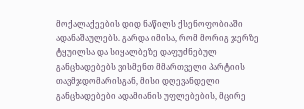მოქალაქეების დიდ ნაწილს ქსენოფობიაში ადანაშაულებს. გარდა იმისა, რომ მორიგ ჯერზე ტყუილსა და სიყალბეზე დაფუძნებულ განცხადებებს ვისმენთ მმართველი პარტიის თავმჯდომარისგან, მისი დღევანდელი განცხადებები ადამიანის უფლებების, მცირე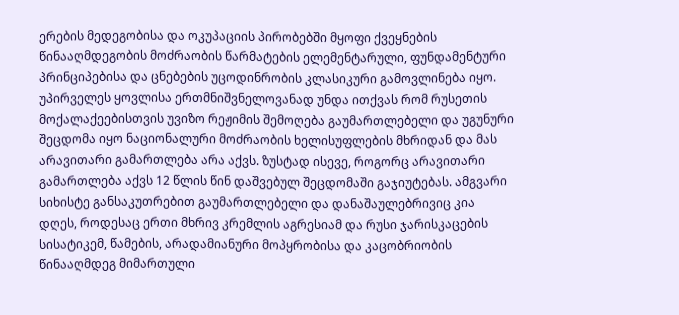ერების მედეგობისა და ოკუპაციის პირობებში მყოფი ქვეყნების წინააღმდეგობის მოძრაობის წარმატების ელემენტარული, ფუნდამენტური პრინციპებისა და ცნებების უცოდინრობის კლასიკური გამოვლინება იყო. უპირველეს ყოვლისა ერთმნიშვნელოვანად უნდა ითქვას რომ რუსეთის მოქალაქეებისთვის უვიზო რეჟიმის შემოღება გაუმართლებელი და უგუნური შეცდომა იყო ნაციონალური მოძრაობის ხელისუფლების მხრიდან და მას არავითარი გამართლება არა აქვს. ზუსტად ისევე, როგორც არავითარი გამართლება აქვს 12 წლის წინ დაშვებულ შეცდომაში გაჯიუტებას. ამგვარი სიხისტე განსაკუთრებით გაუმართლებელი და დანაშაულებრივიც კია დღეს, როდესაც ერთი მხრივ კრემლის აგრესიამ და რუსი ჯარისკაცების სისატიკემ, წამების, არადამიანური მოპყრობისა და კაცობრიობის წინააღმდეგ მიმართული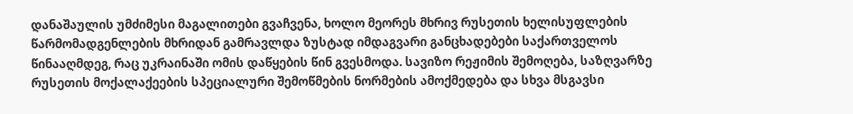დანაშაულის უმძიმესი მაგალითები გვაჩვენა, ხოლო მეორეს მხრივ რუსეთის ხელისუფლების წარმომადგენლების მხრიდან გამრავლდა ზუსტად იმდაგვარი განცხადებები საქართველოს წინააღმდეგ, რაც უკრაინაში ომის დაწყების წინ გვესმოდა. სავიზო რეჟიმის შემოღება, საზღვარზე რუსეთის მოქალაქეების სპეციალური შემოწმების ნორმების ამოქმედება და სხვა მსგავსი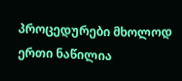პროცედურები მხოლოდ ერთი ნაწილია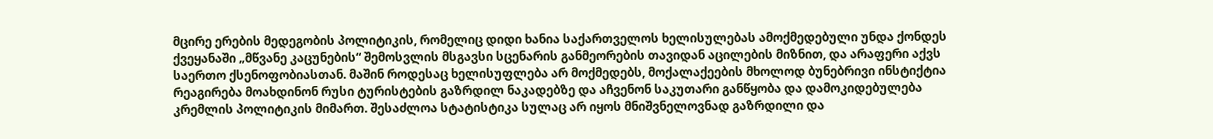მცირე ერების მედეგობის პოლიტიკის, რომელიც დიდი ხანია საქართველოს ხელისულებას ამოქმედებული უნდა ქონდეს ქვეყანაში „მწვანე კაცუნების“ შემოსვლის მსგავსი სცენარის განმეორების თავიდან აცილების მიზნით, და არაფერი აქვს საერთო ქსენოფობიასთან. მაშინ როდესაც ხელისუფლება არ მოქმედებს, მოქალაქეების მხოლოდ ბუნებრივი ინსტიქტია რეაგირება მოახდინონ რუსი ტურისტების გაზრდილ ნაკადებზე და აჩვენონ საკუთარი განწყობა და დამოკიდებულება კრემლის პოლიტიკის მიმართ. შესაძლოა სტატისტიკა სულაც არ იყოს მნიშვნელოვნად გაზრდილი და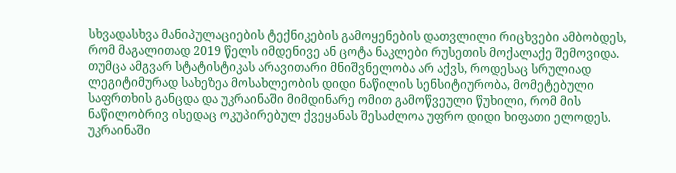სხვადასხვა მანიპულაციების ტექნიკების გამოყენების დათვლილი რიცხვები ამბობდეს, რომ მაგალითად 2019 წელს იმდენივე ან ცოტა ნაკლები რუსეთის მოქალაქე შემოვიდა. თუმცა ამგვარ სტატისტიკას არავითარი მნიშვნელობა არ აქვს, როდესაც სრულიად ლეგიტიმურად სახეზეა მოსახლეობის დიდი ნაწილის სენსიტიურობა, მომეტებული საფრთხის განცდა და უკრაინაში მიმდინარე ომით გამოწვეული წუხილი, რომ მის ნაწილობრივ ისედაც ოკუპირებულ ქვეყანას შესაძლოა უფრო დიდი ხიფათი ელოდეს.
უკრაინაში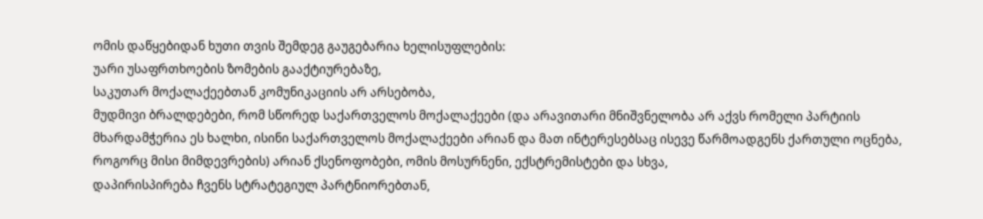ომის დაწყებიდან ხუთი თვის შემდეგ გაუგებარია ხელისუფლების:
უარი უსაფრთხოების ზომების გააქტიურებაზე,
საკუთარ მოქალაქეებთან კომუნიკაციის არ არსებობა,
მუდმივი ბრალდებები, რომ სწორედ საქართველოს მოქალაქეები (და არავითარი მნიშვნელობა არ აქვს რომელი პარტიის მხარდამჭერია ეს ხალხი, ისინი საქართველოს მოქალაქეები არიან და მათ ინტერესებსაც ისევე წარმოადგენს ქართული ოცნება, როგორც მისი მიმდევრების) არიან ქსენოფობები, ომის მოსურნენი, ექსტრემისტები და სხვა,
დაპირისპირება ჩვენს სტრატეგიულ პარტნიორებთან,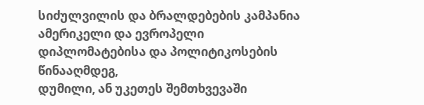სიძულვილის და ბრალდებების კამპანია ამერიკელი და ევროპელი დიპლომატებისა და პოლიტიკოსების წინააღმდეგ,
დუმილი, ან უკეთეს შემთხვევაში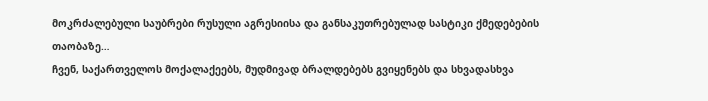მოკრძალებული საუბრები რუსული აგრესიისა და განსაკუთრებულად სასტიკი ქმედებების თაობაზე…
ჩვენ, საქართველოს მოქალაქეებს, მუდმივად ბრალდებებს გვიყენებს და სხვადასხვა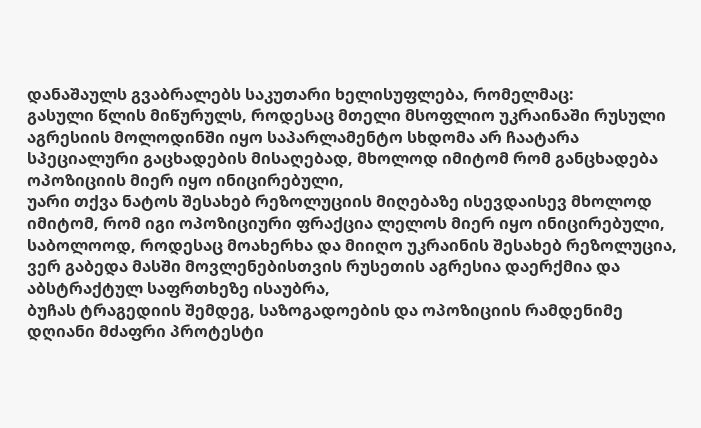დანაშაულს გვაბრალებს საკუთარი ხელისუფლება, რომელმაც:
გასული წლის მიწურულს, როდესაც მთელი მსოფლიო უკრაინაში რუსული აგრესიის მოლოდინში იყო საპარლამენტო სხდომა არ ჩაატარა სპეციალური გაცხადების მისაღებად, მხოლოდ იმიტომ რომ განცხადება ოპოზიციის მიერ იყო ინიცირებული,
უარი თქვა ნატოს შესახებ რეზოლუციის მიღებაზე ისევდაისევ მხოლოდ იმიტომ, რომ იგი ოპოზიციური ფრაქცია ლელოს მიერ იყო ინიცირებული,
საბოლოოდ, როდესაც მოახერხა და მიიღო უკრაინის შესახებ რეზოლუცია, ვერ გაბედა მასში მოვლენებისთვის რუსეთის აგრესია დაერქმია და აბსტრაქტულ საფრთხეზე ისაუბრა,
ბუჩას ტრაგედიის შემდეგ, საზოგადოების და ოპოზიციის რამდენიმე დღიანი მძაფრი პროტესტი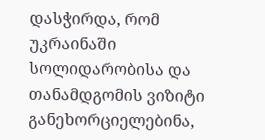დასჭირდა, რომ უკრაინაში სოლიდარობისა და თანამდგომის ვიზიტი განეხორციელებინა,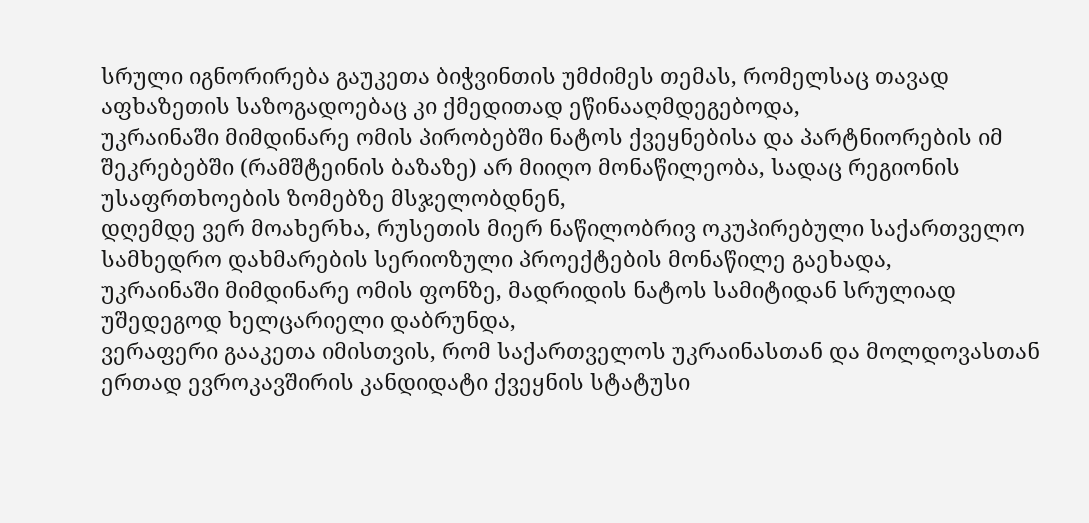სრული იგნორირება გაუკეთა ბიჭვინთის უმძიმეს თემას, რომელსაც თავად აფხაზეთის საზოგადოებაც კი ქმედითად ეწინააღმდეგებოდა,
უკრაინაში მიმდინარე ომის პირობებში ნატოს ქვეყნებისა და პარტნიორების იმ შეკრებებში (რამშტეინის ბაზაზე) არ მიიღო მონაწილეობა, სადაც რეგიონის უსაფრთხოების ზომებზე მსჯელობდნენ,
დღემდე ვერ მოახერხა, რუსეთის მიერ ნაწილობრივ ოკუპირებული საქართველო სამხედრო დახმარების სერიოზული პროექტების მონაწილე გაეხადა,
უკრაინაში მიმდინარე ომის ფონზე, მადრიდის ნატოს სამიტიდან სრულიად უშედეგოდ ხელცარიელი დაბრუნდა,
ვერაფერი გააკეთა იმისთვის, რომ საქართველოს უკრაინასთან და მოლდოვასთან ერთად ევროკავშირის კანდიდატი ქვეყნის სტატუსი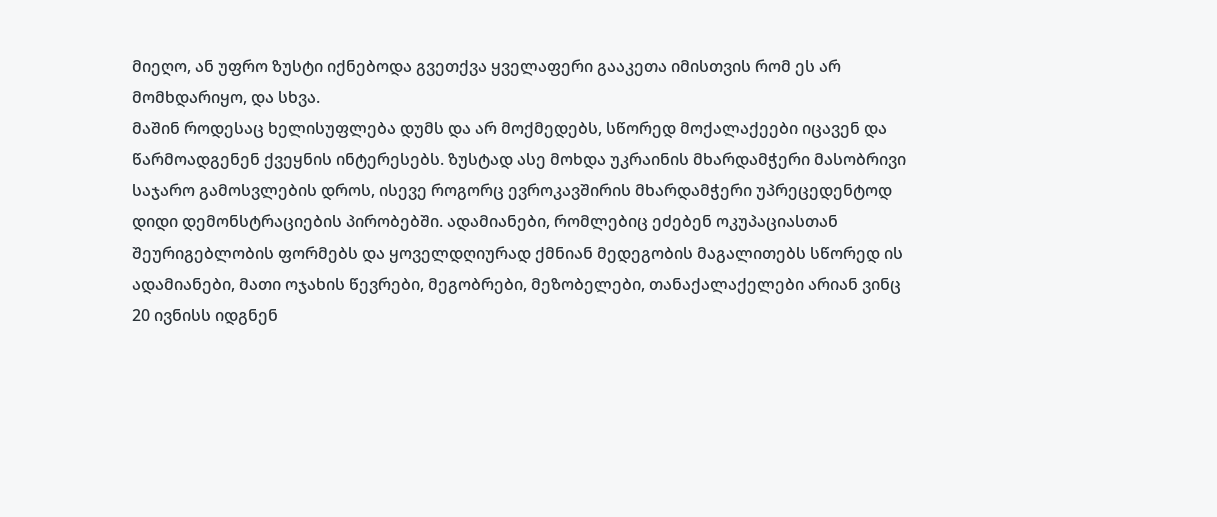მიეღო, ან უფრო ზუსტი იქნებოდა გვეთქვა ყველაფერი გააკეთა იმისთვის რომ ეს არ მომხდარიყო, და სხვა.
მაშინ როდესაც ხელისუფლება დუმს და არ მოქმედებს, სწორედ მოქალაქეები იცავენ და წარმოადგენენ ქვეყნის ინტერესებს. ზუსტად ასე მოხდა უკრაინის მხარდამჭერი მასობრივი საჯარო გამოსვლების დროს, ისევე როგორც ევროკავშირის მხარდამჭერი უპრეცედენტოდ დიდი დემონსტრაციების პირობებში. ადამიანები, რომლებიც ეძებენ ოკუპაციასთან შეურიგებლობის ფორმებს და ყოველდღიურად ქმნიან მედეგობის მაგალითებს სწორედ ის ადამიანები, მათი ოჯახის წევრები, მეგობრები, მეზობელები, თანაქალაქელები არიან ვინც 20 ივნისს იდგნენ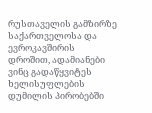რუსთაველის გამზირზე საქართველოსა და ევროკავშირის დროშით, ადამიანები ვინც გადაწყვიტეს ხელისუფლების დუმილის პირობებში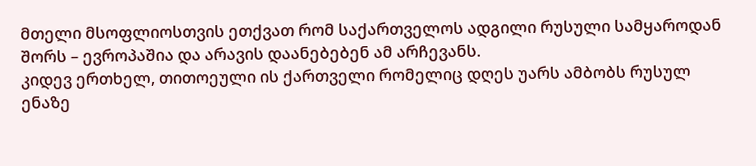მთელი მსოფლიოსთვის ეთქვათ რომ საქართველოს ადგილი რუსული სამყაროდან შორს – ევროპაშია და არავის დაანებებენ ამ არჩევანს.
კიდევ ერთხელ, თითოეული ის ქართველი რომელიც დღეს უარს ამბობს რუსულ ენაზე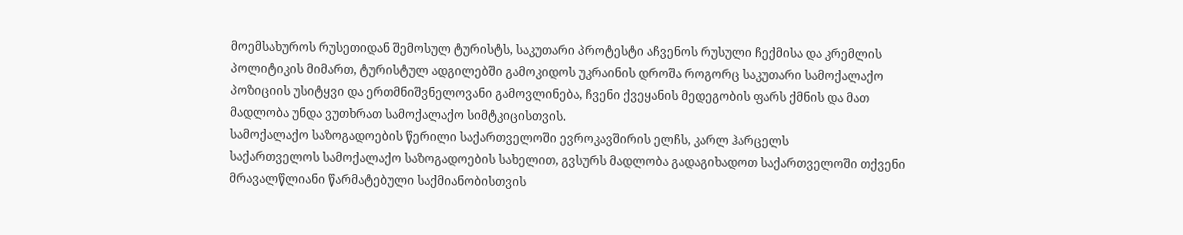მოემსახუროს რუსეთიდან შემოსულ ტურისტს, საკუთარი პროტესტი აჩვენოს რუსული ჩექმისა და კრემლის პოლიტიკის მიმართ, ტურისტულ ადგილებში გამოკიდოს უკრაინის დროშა როგორც საკუთარი სამოქალაქო პოზიციის უსიტყვი და ერთმნიშვნელოვანი გამოვლინება, ჩვენი ქვეყანის მედეგობის ფარს ქმნის და მათ მადლობა უნდა ვუთხრათ სამოქალაქო სიმტკიცისთვის.
სამოქალაქო საზოგადოების წერილი საქართველოში ევროკავშირის ელჩს, კარლ ჰარცელს
საქართველოს სამოქალაქო საზოგადოების სახელით, გვსურს მადლობა გადაგიხადოთ საქართველოში თქვენი მრავალწლიანი წარმატებული საქმიანობისთვის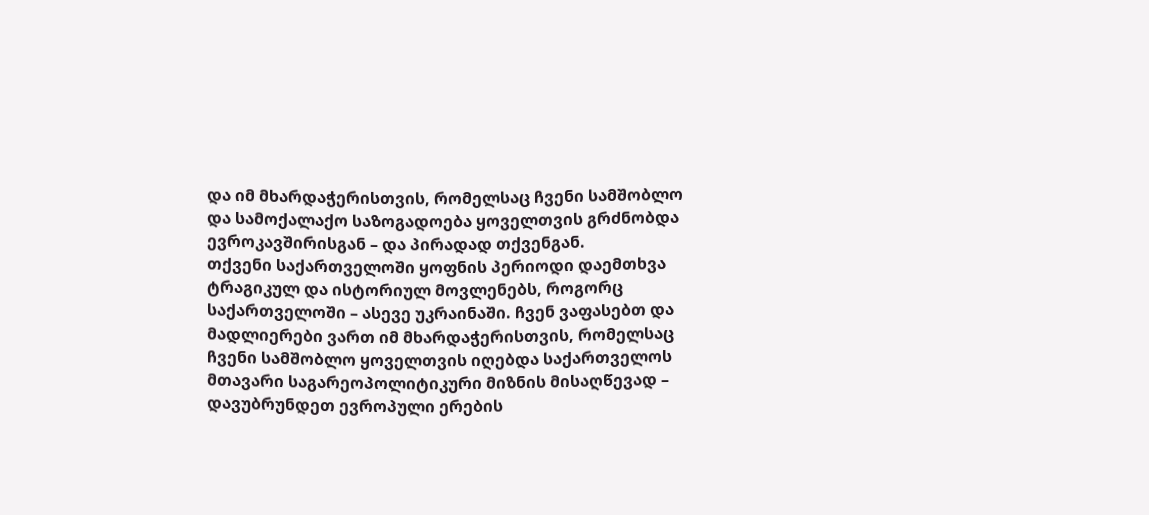და იმ მხარდაჭერისთვის, რომელსაც ჩვენი სამშობლო და სამოქალაქო საზოგადოება ყოველთვის გრძნობდა ევროკავშირისგან – და პირადად თქვენგან.
თქვენი საქართველოში ყოფნის პერიოდი დაემთხვა ტრაგიკულ და ისტორიულ მოვლენებს, როგორც საქართველოში – ასევე უკრაინაში. ჩვენ ვაფასებთ და მადლიერები ვართ იმ მხარდაჭერისთვის, რომელსაც ჩვენი სამშობლო ყოველთვის იღებდა საქართველოს მთავარი საგარეოპოლიტიკური მიზნის მისაღწევად – დავუბრუნდეთ ევროპული ერების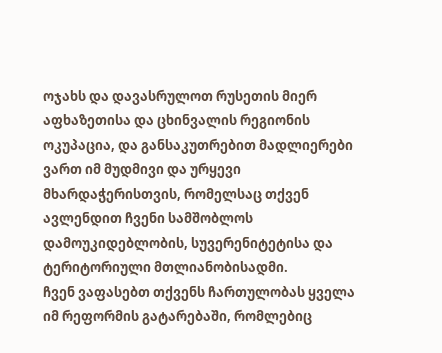ოჯახს და დავასრულოთ რუსეთის მიერ აფხაზეთისა და ცხინვალის რეგიონის ოკუპაცია, და განსაკუთრებით მადლიერები ვართ იმ მუდმივი და ურყევი მხარდაჭერისთვის, რომელსაც თქვენ ავლენდით ჩვენი სამშობლოს დამოუკიდებლობის, სუვერენიტეტისა და ტერიტორიული მთლიანობისადმი.
ჩვენ ვაფასებთ თქვენს ჩართულობას ყველა იმ რეფორმის გატარებაში, რომლებიც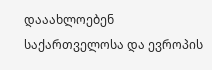დააახლოებენ საქართველოსა და ევროპის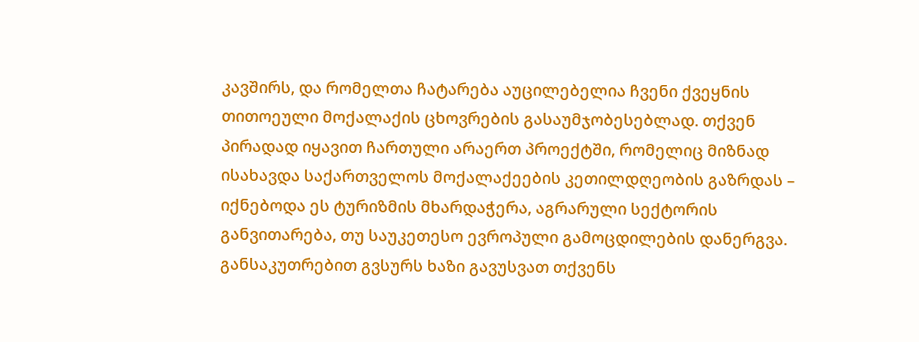კავშირს, და რომელთა ჩატარება აუცილებელია ჩვენი ქვეყნის თითოეული მოქალაქის ცხოვრების გასაუმჯობესებლად. თქვენ პირადად იყავით ჩართული არაერთ პროექტში, რომელიც მიზნად ისახავდა საქართველოს მოქალაქეების კეთილდღეობის გაზრდას – იქნებოდა ეს ტურიზმის მხარდაჭერა, აგრარული სექტორის განვითარება, თუ საუკეთესო ევროპული გამოცდილების დანერგვა.
განსაკუთრებით გვსურს ხაზი გავუსვათ თქვენს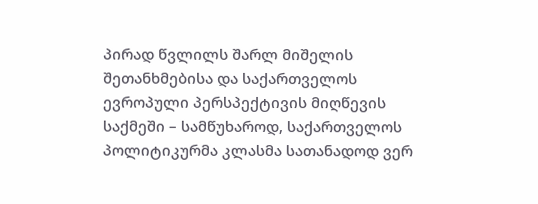პირად წვლილს შარლ მიშელის შეთანხმებისა და საქართველოს ევროპული პერსპექტივის მიღწევის საქმეში – სამწუხაროდ, საქართველოს პოლიტიკურმა კლასმა სათანადოდ ვერ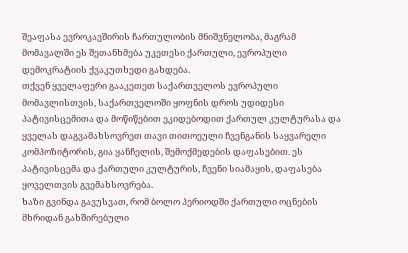შეაფასა ევროკავშირის ჩართულობის მნიშვნელობა, მაგრამ მომავალში ეს შეთანხმება უკეთესი ქართული, ევროპული დემოკრატიის ქვაკუთხედი გახდება.
თქვენ ყველაფერი გააკეთეთ საქართველოს ევროპული მომავლისთვის, საქართველოში ყოფნის დროს უდიდესი პატივისცემითა და მოწიწებით ეკიდებოდით ქართულ კულტურასა და ყველას დაგვამახსოვრეთ თავი თითოეული ჩვენგანის საყვარელი კომპოზიტორის, გია ყანჩელის, შემოქმედების დაფასებით. ეს პატივისცემა და ქართული კულტურის, ჩვენი სიამაყის, დაფასება ყოველთვის გვემახსოვრება.
ხაზი გვინდა გავუსვათ, რომ ბოლო პერიოდში ქართული ოცნების მხრიდან გახშირებული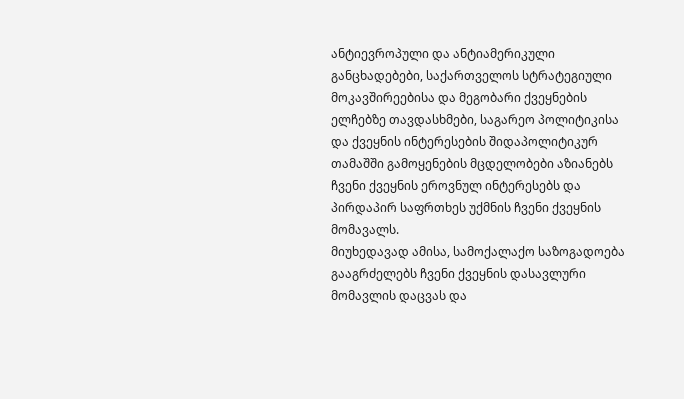ანტიევროპული და ანტიამერიკული განცხადებები, საქართველოს სტრატეგიული მოკავშირეებისა და მეგობარი ქვეყნების ელჩებზე თავდასხმები, საგარეო პოლიტიკისა და ქვეყნის ინტერესების შიდაპოლიტიკურ თამაშში გამოყენების მცდელობები აზიანებს ჩვენი ქვეყნის ეროვნულ ინტერესებს და პირდაპირ საფრთხეს უქმნის ჩვენი ქვეყნის მომავალს.
მიუხედავად ამისა, სამოქალაქო საზოგადოება გააგრძელებს ჩვენი ქვეყნის დასავლური მომავლის დაცვას და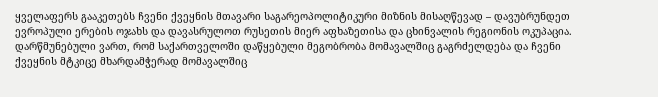ყველაფერს გააკეთებს ჩვენი ქვეყნის მთავარი საგარეოპოლიტიკური მიზნის მისაღწევად – დავუბრუნდეთ ევროპული ერების ოჯახს და დავასრულოთ რუსეთის მიერ აფხაზეთისა და ცხინვალის რეგიონის ოკუპაცია.
დარწმუნებული ვართ, რომ საქართველოში დაწყებული მეგობრობა მომავალშიც გაგრძელდება და ჩვენი ქვეყნის მტკიცე მხარდამჭერად მომავალშიც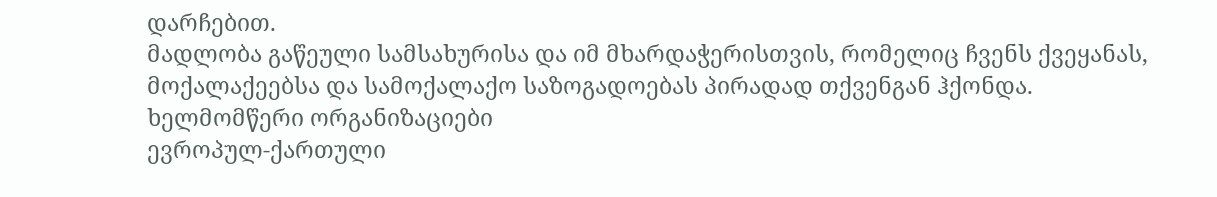დარჩებით.
მადლობა გაწეული სამსახურისა და იმ მხარდაჭერისთვის, რომელიც ჩვენს ქვეყანას, მოქალაქეებსა და სამოქალაქო საზოგადოებას პირადად თქვენგან ჰქონდა.
ხელმომწერი ორგანიზაციები
ევროპულ-ქართული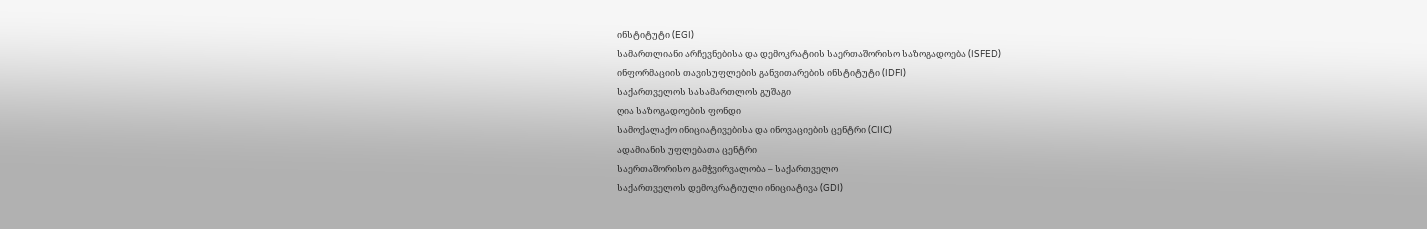ინსტიტუტი (EGI)
სამართლიანი არჩევნებისა და დემოკრატიის საერთაშორისო საზოგადოება (ISFED)
ინფორმაციის თავისუფლების განვითარების ინსტიტუტი (IDFI)
საქართველოს სასამართლოს გუშაგი
ღია საზოგადოების ფონდი
სამოქალაქო ინიციატივებისა და ინოვაციების ცენტრი (CIIC)
ადამიანის უფლებათა ცენტრი
საერთაშორისო გამჭვირვალობა – საქართველო
საქართველოს დემოკრატიული ინიციატივა (GDI)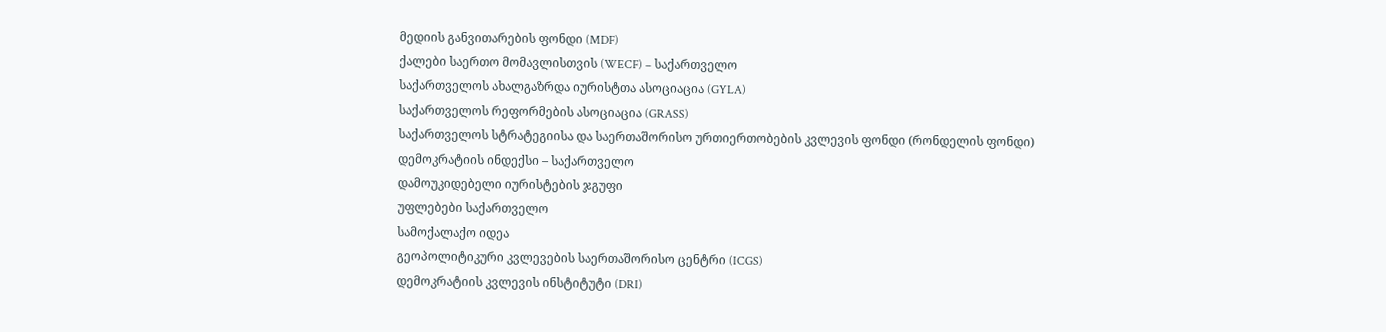მედიის განვითარების ფონდი (MDF)
ქალები საერთო მომავლისთვის (WECF) – საქართველო
საქართველოს ახალგაზრდა იურისტთა ასოციაცია (GYLA)
საქართველოს რეფორმების ასოციაცია (GRASS)
საქართველოს სტრატეგიისა და საერთაშორისო ურთიერთობების კვლევის ფონდი (რონდელის ფონდი)
დემოკრატიის ინდექსი – საქართველო
დამოუკიდებელი იურისტების ჯგუფი
უფლებები საქართველო
სამოქალაქო იდეა
გეოპოლიტიკური კვლევების საერთაშორისო ცენტრი (ICGS)
დემოკრატიის კვლევის ინსტიტუტი (DRI)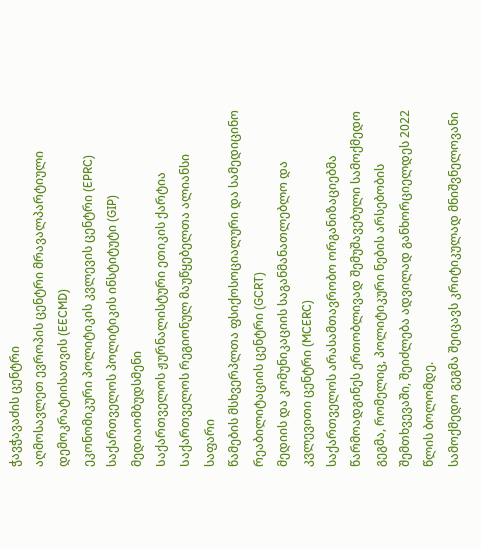ჭავჭავაძის ცენტრი
აღმოსავლეთ ევროპის ცენტრი მრავალპარტიული დემოკრატიისათვის (EECMD)
ეკონომიკური პოლიტიკის კვლევის ცენტრი (EPRC)
საქართველოს პოლიტიკის ინსტიტუტი (GIP)
მედიაომბუდსმენი
Საქართველოს ჟურნალისტური ეთიკის ქარტია
Საქართველოს რეგიონულ მაუწყებელთა ალიანსი
საფარი
წამების მსხვერპლთა ფსიქოსოციალური და სამედიცინო რეაბილიტაციის ცენტრი (GCRT)
მედიის და კომუნიკაციის საგანმანათლებლო და კვლევითი ცენტრი (MCERC)
საქართველოს არასამთავრობო ორგანიზაციებმა წარმოადგინეს ერთობლივად შემუშავებული სამოქმედო გეგმა, რომელიც, პოლიტიკური ნების არსებობის შემთხვევაში, შეიძლება ადვილად განხორციელდეს 2022 წლის ბოლომდე.
სამოქმედო გეგმა შეიცავს კრიტიკულად მნიშვნელოვანი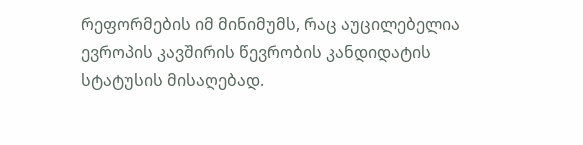რეფორმების იმ მინიმუმს, რაც აუცილებელია ევროპის კავშირის წევრობის კანდიდატის სტატუსის მისაღებად.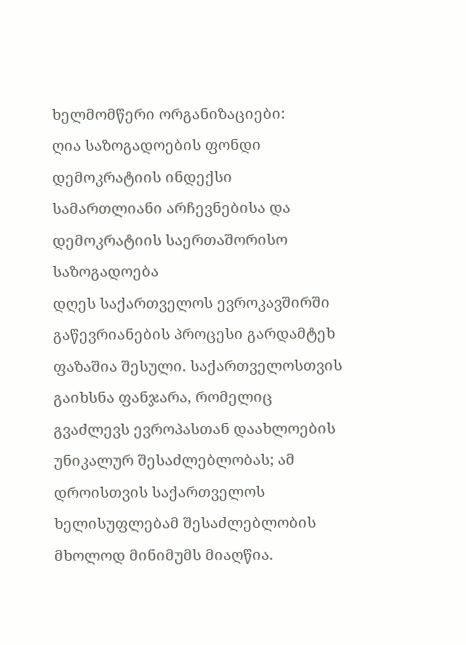ხელმომწერი ორგანიზაციები:
ღია საზოგადოების ფონდი
დემოკრატიის ინდექსი
სამართლიანი არჩევნებისა და დემოკრატიის საერთაშორისო საზოგადოება
დღეს საქართველოს ევროკავშირში გაწევრიანების პროცესი გარდამტეხ ფაზაშია შესული. საქართველოსთვის გაიხსნა ფანჯარა, რომელიც გვაძლევს ევროპასთან დაახლოების უნიკალურ შესაძლებლობას; ამ დროისთვის საქართველოს ხელისუფლებამ შესაძლებლობის მხოლოდ მინიმუმს მიაღწია.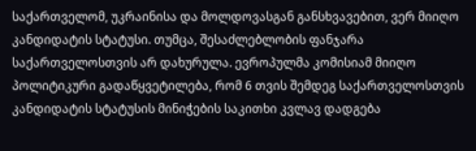საქართველომ, უკრაინისა და მოლდოვასგან განსხვავებით, ვერ მიიღო კანდიდატის სტატუსი. თუმცა, შესაძლებლობის ფანჯარა საქართველოსთვის არ დახურულა. ევროპულმა კომისიამ მიიღო პოლიტიკური გადაწყვეტილება, რომ 6 თვის შემდეგ საქართველოსთვის კანდიდატის სტატუსის მინიჭების საკითხი კვლავ დადგება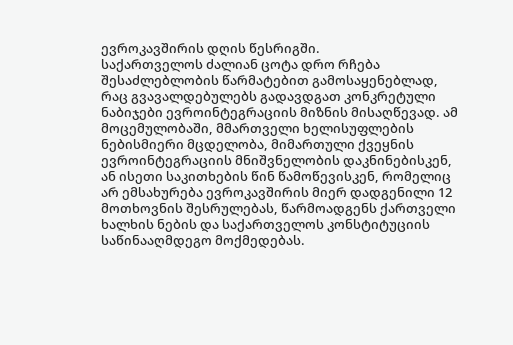ევროკავშირის დღის წესრიგში.
საქართველოს ძალიან ცოტა დრო რჩება შესაძლებლობის წარმატებით გამოსაყენებლად, რაც გვავალდებულებს გადავდგათ კონკრეტული ნაბიჯები ევროინტეგრაციის მიზნის მისაღწევად. ამ მოცემულობაში, მმართველი ხელისუფლების ნებისმიერი მცდელობა, მიმართული ქვეყნის ევროინტეგრაციის მნიშვნელობის დაკნინებისკენ, ან ისეთი საკითხების წინ წამოწევისკენ, რომელიც არ ემსახურება ევროკავშირის მიერ დადგენილი 12 მოთხოვნის შესრულებას, წარმოადგენს ქართველი ხალხის ნების და საქართველოს კონსტიტუციის საწინააღმდეგო მოქმედებას.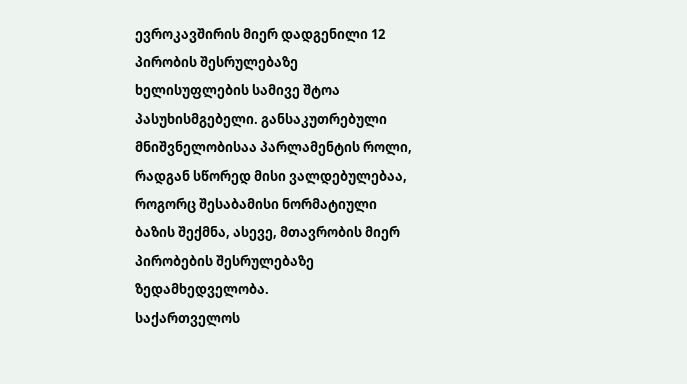ევროკავშირის მიერ დადგენილი 12 პირობის შესრულებაზე ხელისუფლების სამივე შტოა პასუხისმგებელი. განსაკუთრებული მნიშვნელობისაა პარლამენტის როლი, რადგან სწორედ მისი ვალდებულებაა, როგორც შესაბამისი ნორმატიული ბაზის შექმნა, ასევე, მთავრობის მიერ პირობების შესრულებაზე ზედამხედველობა.
საქართველოს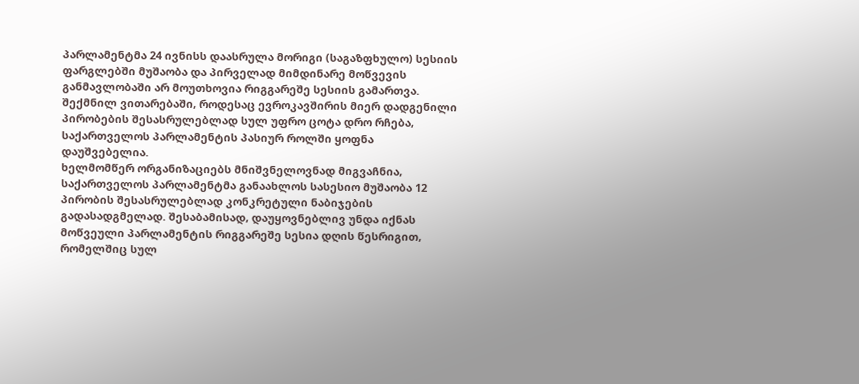პარლამენტმა 24 ივნისს დაასრულა მორიგი (საგაზფხულო) სესიის ფარგლებში მუშაობა და პირველად მიმდინარე მოწვევის განმავლობაში არ მოუთხოვია რიგგარეშე სესიის გამართვა. შექმნილ ვითარებაში, როდესაც ევროკავშირის მიერ დადგენილი პირობების შესასრულებლად სულ უფრო ცოტა დრო რჩება, საქართველოს პარლამენტის პასიურ როლში ყოფნა დაუშვებელია.
ხელმომწერ ორგანიზაციებს მნიშვნელოვნად მიგვაჩნია, საქართველოს პარლამენტმა განაახლოს სასესიო მუშაობა 12 პირობის შესასრულებლად კონკრეტული ნაბიჯების გადასადგმელად. შესაბამისად, დაუყოვნებლივ უნდა იქნას მოწვეული პარლამენტის რიგგარეშე სესია დღის წესრიგით, რომელშიც სულ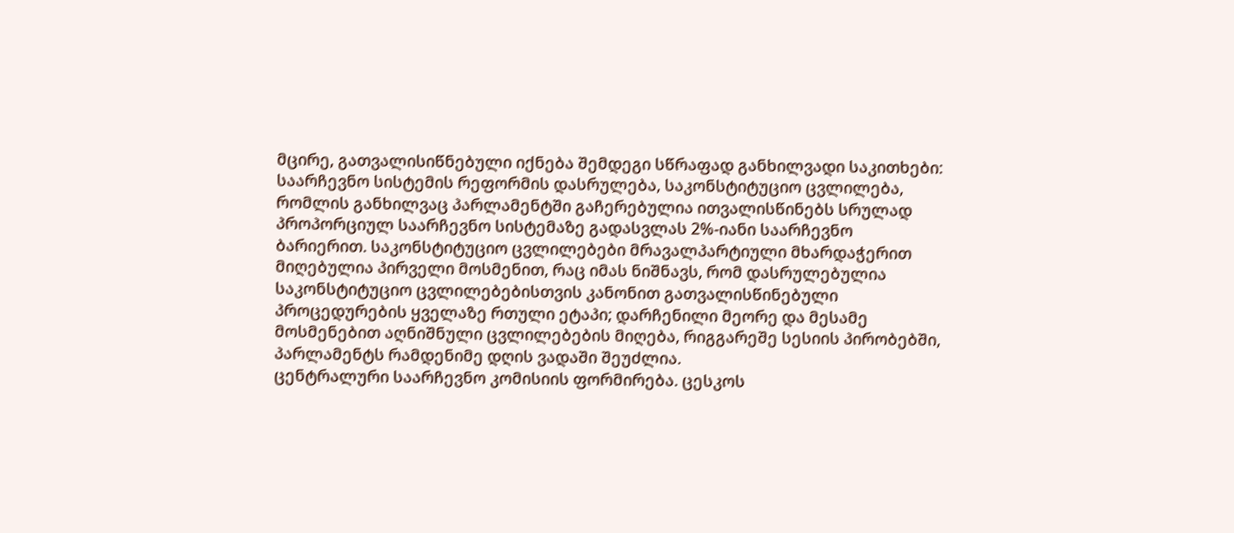მცირე, გათვალისიწნებული იქნება შემდეგი სწრაფად განხილვადი საკითხები:
საარჩევნო სისტემის რეფორმის დასრულება, საკონსტიტუციო ცვლილება, რომლის განხილვაც პარლამენტში გაჩერებულია ითვალისწინებს სრულად პროპორციულ საარჩევნო სისტემაზე გადასვლას 2%-იანი საარჩევნო ბარიერით. საკონსტიტუციო ცვლილებები მრავალპარტიული მხარდაჭერით მიღებულია პირველი მოსმენით, რაც იმას ნიშნავს, რომ დასრულებულია საკონსტიტუციო ცვლილებებისთვის კანონით გათვალისწინებული პროცედურების ყველაზე რთული ეტაპი; დარჩენილი მეორე და მესამე მოსმენებით აღნიშნული ცვლილებების მიღება, რიგგარეშე სესიის პირობებში, პარლამენტს რამდენიმე დღის ვადაში შეუძლია.
ცენტრალური საარჩევნო კომისიის ფორმირება. ცესკოს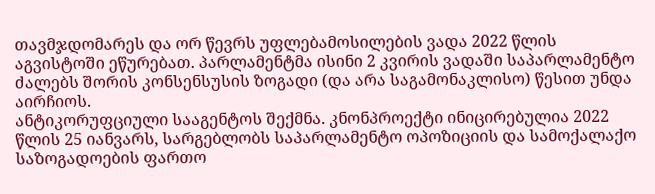თავმჯდომარეს და ორ წევრს უფლებამოსილების ვადა 2022 წლის აგვისტოში ეწურებათ. პარლამენტმა ისინი 2 კვირის ვადაში საპარლამენტო ძალებს შორის კონსენსუსის ზოგადი (და არა საგამონაკლისო) წესით უნდა აირჩიოს.
ანტიკორუფციული სააგენტოს შექმნა. კნონპროექტი ინიცირებულია 2022 წლის 25 იანვარს, სარგებლობს საპარლამენტო ოპოზიციის და სამოქალაქო საზოგადოების ფართო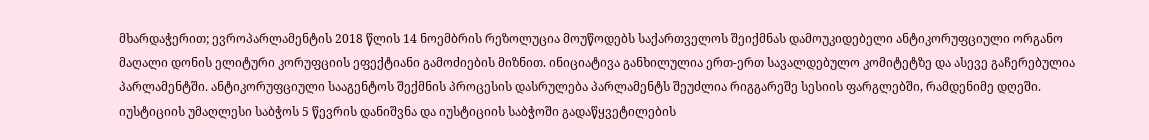მხარდაჭერით; ევროპარლამენტის 2018 წლის 14 ნოემბრის რეზოლუცია მოუწოდებს საქართველოს შეიქმნას დამოუკიდებელი ანტიკორუფციული ორგანო მაღალი დონის ელიტური კორუფციის ეფექტიანი გამოძიების მიზნით. ინიციატივა განხილულია ერთ-ერთ სავალდებულო კომიტეტზე და ასევე გაჩერებულია პარლამენტში. ანტიკორუფციული სააგენტოს შექმნის პროცესის დასრულება პარლამენტს შეუძლია რიგგარეშე სესიის ფარგლებში, რამდენიმე დღეში.
იუსტიციის უმაღლესი საბჭოს 5 წევრის დანიშვნა და იუსტიციის საბჭოში გადაწყვეტილების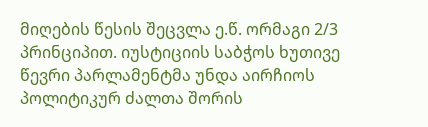მიღების წესის შეცვლა ე.წ. ორმაგი 2/3 პრინციპით. იუსტიციის საბჭოს ხუთივე წევრი პარლამენტმა უნდა აირჩიოს პოლიტიკურ ძალთა შორის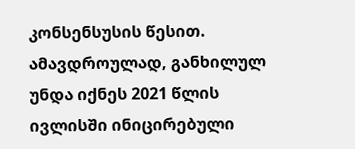კონსენსუსის წესით. ამავდროულად, განხილულ უნდა იქნეს 2021 წლის ივლისში ინიცირებული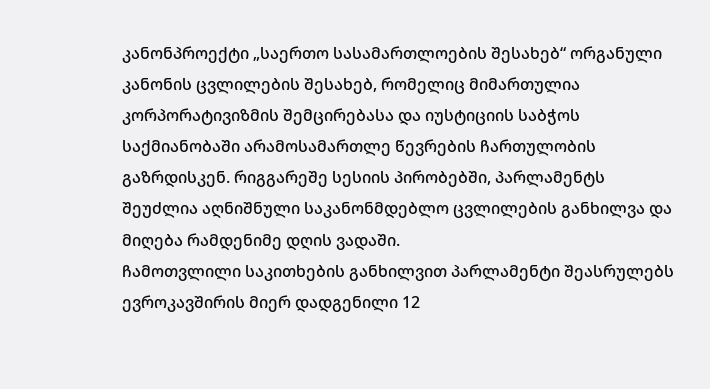კანონპროექტი „საერთო სასამართლოების შესახებ“ ორგანული კანონის ცვლილების შესახებ, რომელიც მიმართულია კორპორატივიზმის შემცირებასა და იუსტიციის საბჭოს საქმიანობაში არამოსამართლე წევრების ჩართულობის გაზრდისკენ. რიგგარეშე სესიის პირობებში, პარლამენტს შეუძლია აღნიშნული საკანონმდებლო ცვლილების განხილვა და მიღება რამდენიმე დღის ვადაში.
ჩამოთვლილი საკითხების განხილვით პარლამენტი შეასრულებს ევროკავშირის მიერ დადგენილი 12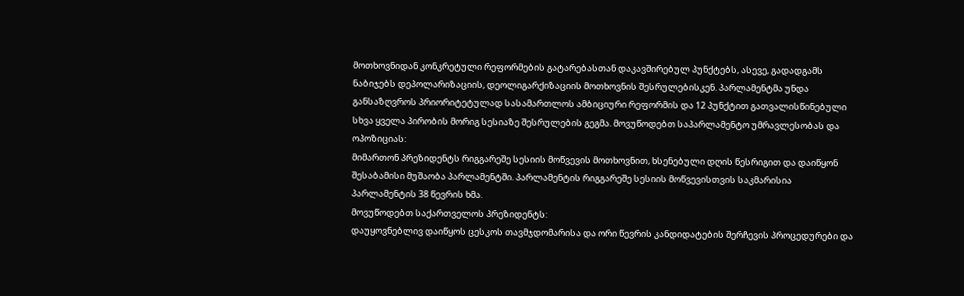მოთხოვნიდან კონკრეტული რეფორმების გატარებასთან დაკავშირებულ პუნქტებს, ასევე, გადადგამს ნაბიჯებს დეპოლარიზაციის, დეოლიგარქიზაციის მოთხოვნის შესრულებისკენ. პარლამენტმა უნდა განსაზღვროს პრიორიტეტულად სასამართლოს ამბიციური რეფორმის და 12 პუნქტით გათვალისწინებული სხვა ყველა პირობის მორიგ სესიაზე შესრულების გეგმა. მოვუწოდებთ საპარლამენტო უმრავლესობას და ოპოზიციას:
მიმართონ პრეზიდენტს რიგგარეშე სესიის მოწვევის მოთხოვნით, ხსენებული დღის წესრიგით და დაიწყონ შესაბამისი მუშაობა პარლამენტში. პარლამენტის რიგგარეშე სესიის მოწვევისთვის საკმარისია პარლამენტის 38 წევრის ხმა.
მოვუწოდებთ საქართველოს პრეზიდენტს:
დაუყოვნებლივ დაიწყოს ცესკოს თავმჯდომარისა და ორი წევრის კანდიდატების შერჩევის პროცედურები და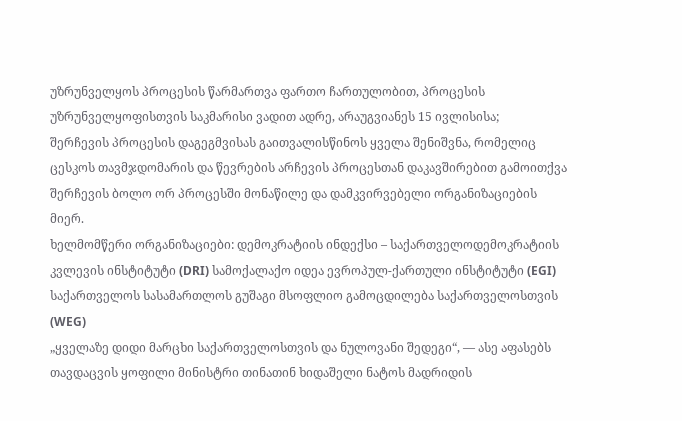უზრუნველყოს პროცესის წარმართვა ფართო ჩართულობით, პროცესის უზრუნველყოფისთვის საკმარისი ვადით ადრე, არაუგვიანეს 15 ივლისისა;
შერჩევის პროცესის დაგეგმვისას გაითვალისწინოს ყველა შენიშვნა, რომელიც ცესკოს თავმჯდომარის და წევრების არჩევის პროცესთან დაკავშირებით გამოითქვა შერჩევის ბოლო ორ პროცესში მონაწილე და დამკვირვებელი ორგანიზაციების მიერ.
ხელმომწერი ორგანიზაციები: დემოკრატიის ინდექსი – საქართველოდემოკრატიის კვლევის ინსტიტუტი (DRI) სამოქალაქო იდეა ევროპულ-ქართული ინსტიტუტი (EGI) საქართველოს სასამართლოს გუშაგი მსოფლიო გამოცდილება საქართველოსთვის (WEG)
„ყველაზე დიდი მარცხი საქართველოსთვის და ნულოვანი შედეგი“, — ასე აფასებს თავდაცვის ყოფილი მინისტრი თინათინ ხიდაშელი ნატოს მადრიდის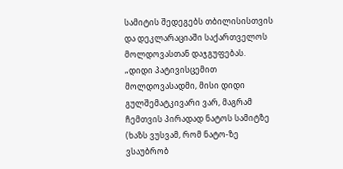სამიტის შედეგებს თბილისისთვის და დეკლარაციაში საქართველოს მოლდოვასთან დაჯგუფებას.
„დიდი პატივისცემით მოლდოვასადმი, მისი დიდი გულშემატკივარი ვარ, მაგრამ ჩემთვის პირადად ნატოს სამიტზე (ხაზს ვუსვამ, რომ ნატო-ზე ვსაუბრობ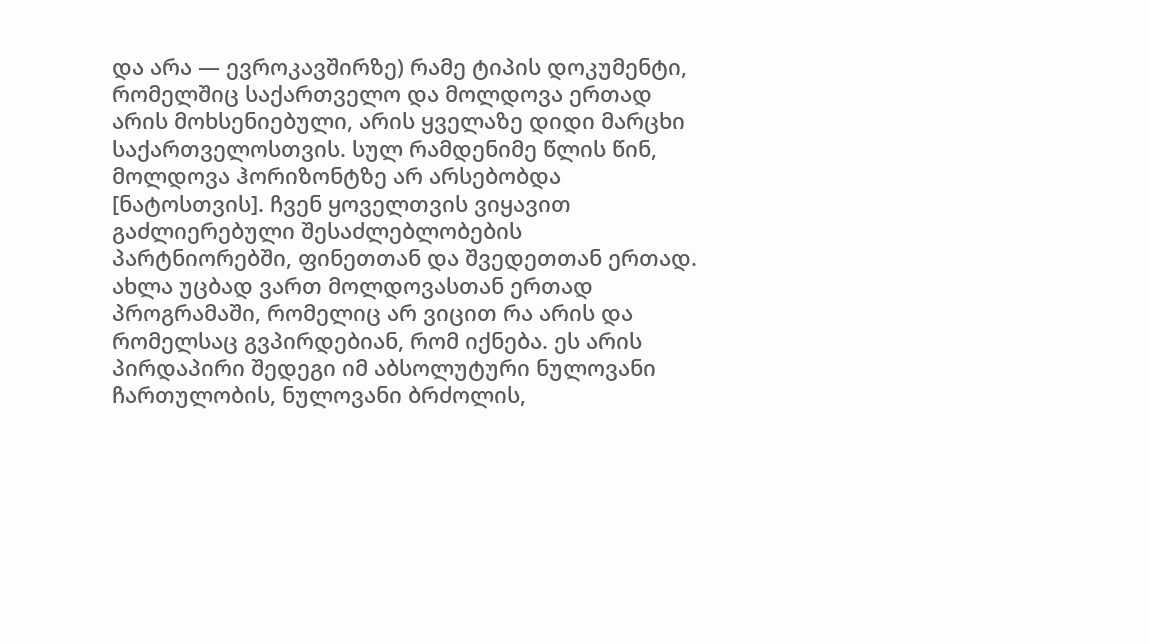და არა — ევროკავშირზე) რამე ტიპის დოკუმენტი, რომელშიც საქართველო და მოლდოვა ერთად არის მოხსენიებული, არის ყველაზე დიდი მარცხი საქართველოსთვის. სულ რამდენიმე წლის წინ, მოლდოვა ჰორიზონტზე არ არსებობდა [ნატოსთვის]. ჩვენ ყოველთვის ვიყავით გაძლიერებული შესაძლებლობების პარტნიორებში, ფინეთთან და შვედეთთან ერთად. ახლა უცბად ვართ მოლდოვასთან ერთად პროგრამაში, რომელიც არ ვიცით რა არის და რომელსაც გვპირდებიან, რომ იქნება. ეს არის პირდაპირი შედეგი იმ აბსოლუტური ნულოვანი ჩართულობის, ნულოვანი ბრძოლის,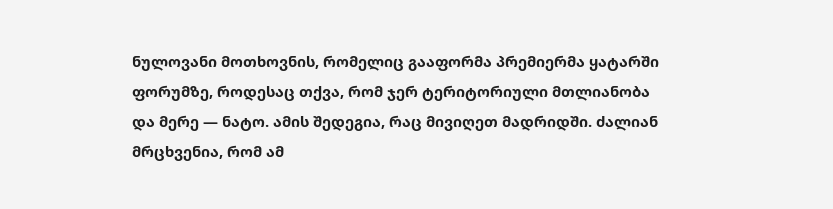ნულოვანი მოთხოვნის, რომელიც გააფორმა პრემიერმა ყატარში ფორუმზე, როდესაც თქვა, რომ ჯერ ტერიტორიული მთლიანობა და მერე — ნატო. ამის შედეგია, რაც მივიღეთ მადრიდში. ძალიან მრცხვენია, რომ ამ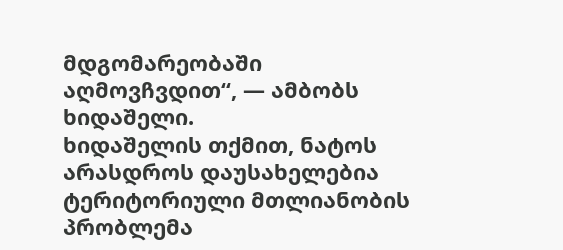მდგომარეობაში აღმოვჩვდით“, — ამბობს ხიდაშელი.
ხიდაშელის თქმით, ნატოს არასდროს დაუსახელებია ტერიტორიული მთლიანობის პრობლემა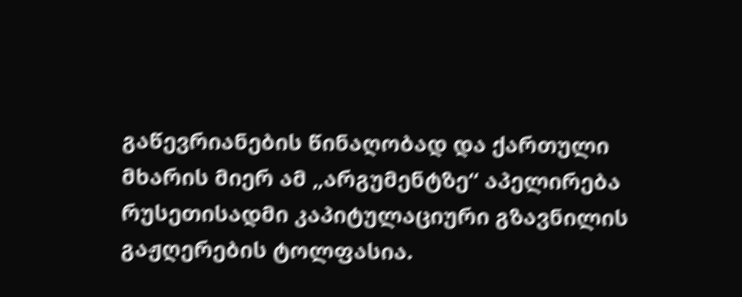გაწევრიანების წინაღობად და ქართული მხარის მიერ ამ „არგუმენტზე“ აპელირება რუსეთისადმი კაპიტულაციური გზავნილის გაჟღერების ტოლფასია.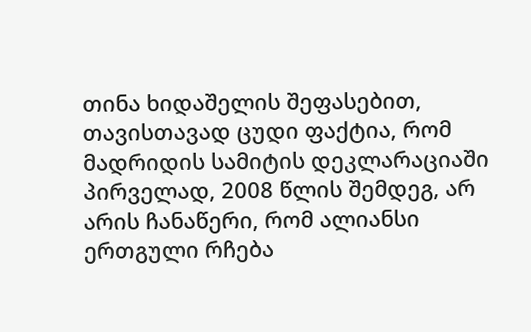თინა ხიდაშელის შეფასებით, თავისთავად ცუდი ფაქტია, რომ მადრიდის სამიტის დეკლარაციაში პირველად, 2008 წლის შემდეგ, არ არის ჩანაწერი, რომ ალიანსი ერთგული რჩება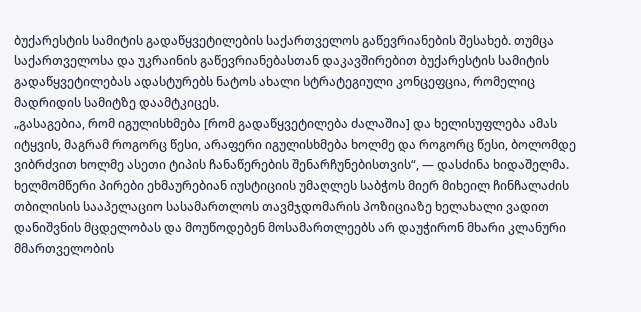ბუქარესტის სამიტის გადაწყვეტილების საქართველოს გაწევრიანების შესახებ. თუმცა საქართველოსა და უკრაინის გაწევრიანებასთან დაკავშირებით ბუქარესტის სამიტის გადაწყვეტილებას ადასტურებს ნატოს ახალი სტრატეგიული კონცეფცია, რომელიც მადრიდის სამიტზე დაამტკიცეს.
„გასაგებია, რომ იგულისხმება [რომ გადაწყვეტილება ძალაშია] და ხელისუფლება ამას იტყვის, მაგრამ როგორც წესი, არაფერი იგულისხმება ხოლმე და როგორც წესი, ბოლომდე ვიბრძვით ხოლმე ასეთი ტიპის ჩანაწერების შენარჩუნებისთვის“, — დასძინა ხიდაშელმა.
ხელმომწერი პირები ეხმაურებიან იუსტიციის უმაღლეს საბჭოს მიერ მიხეილ ჩინჩალაძის თბილისის სააპელაციო სასამართლოს თავმჯდომარის პოზიციაზე ხელახალი ვადით დანიშვნის მცდელობას და მოუწოდებენ მოსამართლეებს არ დაუჭირონ მხარი კლანური მმართველობის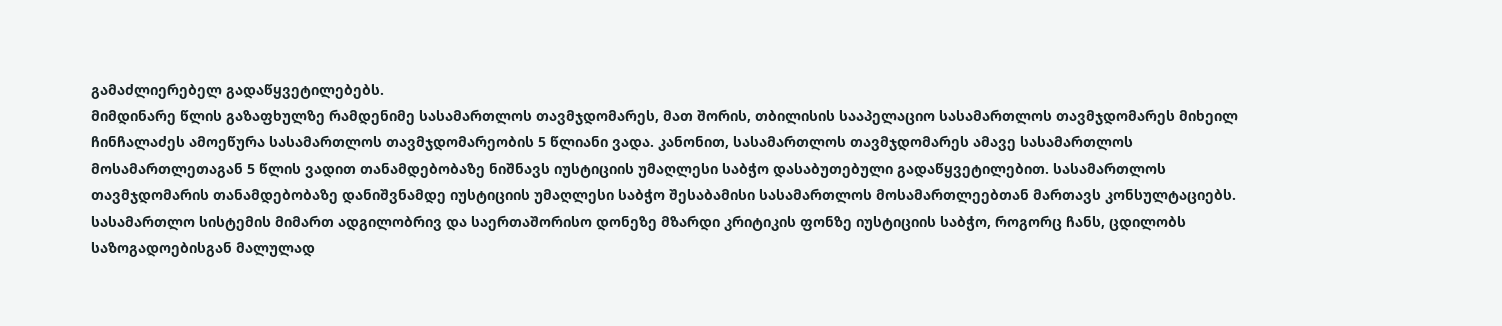გამაძლიერებელ გადაწყვეტილებებს.
მიმდინარე წლის გაზაფხულზე რამდენიმე სასამართლოს თავმჯდომარეს, მათ შორის, თბილისის სააპელაციო სასამართლოს თავმჯდომარეს მიხეილ ჩინჩალაძეს ამოეწურა სასამართლოს თავმჯდომარეობის 5 წლიანი ვადა. კანონით, სასამართლოს თავმჯდომარეს ამავე სასამართლოს მოსამართლეთაგან 5 წლის ვადით თანამდებობაზე ნიშნავს იუსტიციის უმაღლესი საბჭო დასაბუთებული გადაწყვეტილებით. სასამართლოს თავმჯდომარის თანამდებობაზე დანიშვნამდე იუსტიციის უმაღლესი საბჭო შესაბამისი სასამართლოს მოსამართლეებთან მართავს კონსულტაციებს.
სასამართლო სისტემის მიმართ ადგილობრივ და საერთაშორისო დონეზე მზარდი კრიტიკის ფონზე იუსტიციის საბჭო, როგორც ჩანს, ცდილობს საზოგადოებისგან მალულად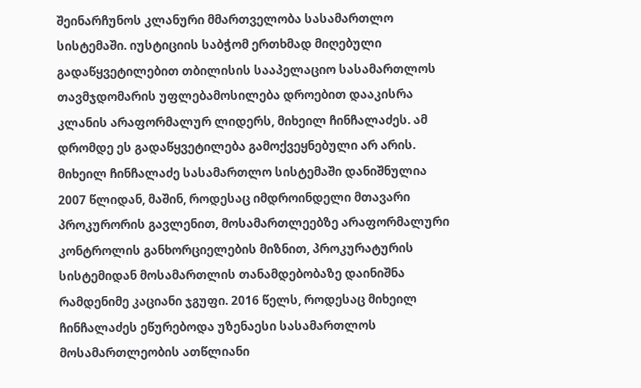შეინარჩუნოს კლანური მმართველობა სასამართლო სისტემაში. იუსტიციის საბჭომ ერთხმად მიღებული გადაწყვეტილებით თბილისის სააპელაციო სასამართლოს თავმჯდომარის უფლებამოსილება დროებით დააკისრა კლანის არაფორმალურ ლიდერს, მიხეილ ჩინჩალაძეს. ამ დრომდე ეს გადაწყვეტილება გამოქვეყნებული არ არის.
მიხეილ ჩინჩალაძე სასამართლო სისტემაში დანიშნულია 2007 წლიდან, მაშინ, როდესაც იმდროინდელი მთავარი პროკურორის გავლენით, მოსამართლეებზე არაფორმალური კონტროლის განხორციელების მიზნით, პროკურატურის სისტემიდან მოსამართლის თანამდებობაზე დაინიშნა რამდენიმე კაციანი ჯგუფი. 2016 წელს, როდესაც მიხეილ ჩინჩალაძეს ეწურებოდა უზენაესი სასამართლოს მოსამართლეობის ათწლიანი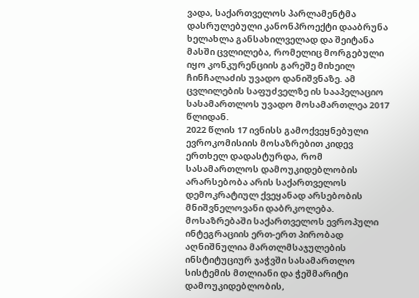ვადა, საქართველოს პარლამენტმა დასრულებული კანონპროექტი დააბრუნა ხელახლა განსახილველად და შეიტანა მასში ცვლილება, რომელიც მორგებული იყო კონკურენციის გარეშე მიხეილ ჩინჩალაძის უვადო დანიშვნაზე. ამ ცვლილების საფუძველზე ის სააპელაციო სასამართლოს უვადო მოსამართლეა 2017 წლიდან.
2022 წლის 17 ივნისს გამოქვეყნებული ევროკომისიის მოსაზრებით კიდევ ერთხელ დადასტურდა, რომ სასამართლოს დამოუკიდებლობის არარსებობა არის საქართველოს დემოკრატიულ ქვეყანად არსებობის მნიშვნელოვანი დაბრკოლება. მოსაზრებაში საქართველოს ევროპული ინტეგრაციის ერთ-ერთ პირობად აღნიშნულია მართლმსაჯულების ინსტიტუციურ ჯაჭვში სასამართლო სისტემის მთლიანი და ჭეშმარიტი დამოუკიდებლობის,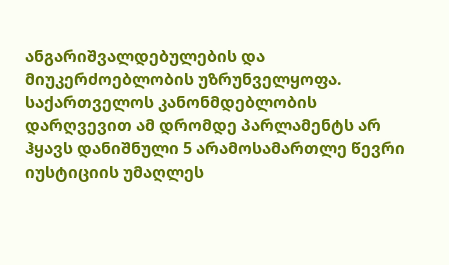ანგარიშვალდებულების და მიუკერძოებლობის უზრუნველყოფა. საქართველოს კანონმდებლობის დარღვევით ამ დრომდე პარლამენტს არ ჰყავს დანიშნული 5 არამოსამართლე წევრი იუსტიციის უმაღლეს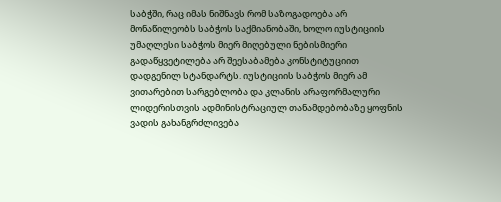საბჭში, რაც იმას ნიშნავს რომ საზოგადოება არ მონაწილეობს საბჭოს საქმიანობაში, ხოლო იუსტიციის უმაღლესი საბჭოს მიერ მიღებული ნებისმიერი გადაწყვეტილება არ შეესაბამება კონსტიტუციით დადგენილ სტანდარტს. იუსტიციის საბჭოს მიერ ამ ვითარებით სარგებლობა და კლანის არაფორმალური ლიდერისთვის ადმინისტრაციულ თანამდებობაზე ყოფნის ვადის გახანგრძლივება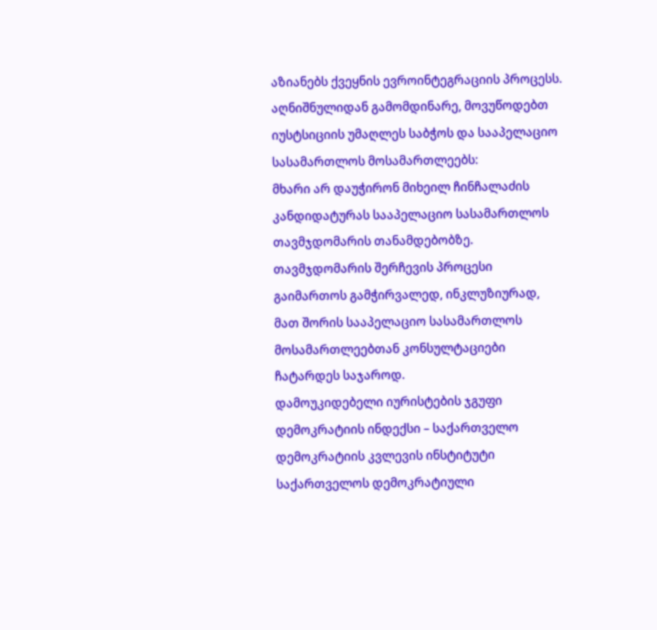აზიანებს ქვეყნის ევროინტეგრაციის პროცესს.
აღნიშნულიდან გამომდინარე, მოვუწოდებთ იუსტსიციის უმაღლეს საბჭოს და სააპელაციო სასამართლოს მოსამართლეებს:
მხარი არ დაუჭირონ მიხეილ ჩინჩალაძის კანდიდატურას სააპელაციო სასამართლოს თავმჯდომარის თანამდებობზე.
თავმჯდომარის შერჩევის პროცესი გაიმართოს გამჭირვალედ, ინკლუზიურად, მათ შორის სააპელაციო სასამართლოს მოსამართლეებთან კონსულტაციები ჩატარდეს საჯაროდ.
დამოუკიდებელი იურისტების ჯგუფი დემოკრატიის ინდექსი – საქართველო დემოკრატიის კვლევის ინსტიტუტი საქართველოს დემოკრატიული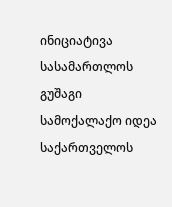ინიციატივა სასამართლოს გუშაგი სამოქალაქო იდეა საქართველოს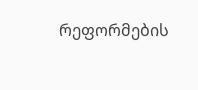რეფორმების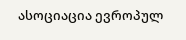ასოციაცია ევროპულ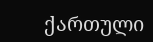ქართული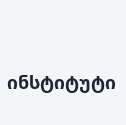ინსტიტუტი